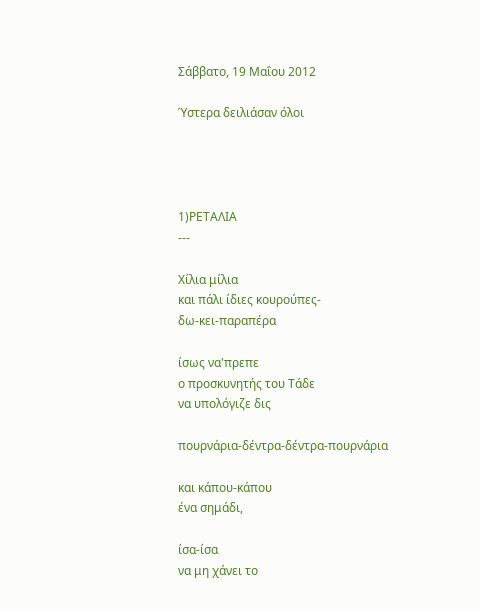Σάββατο, 19 Μαΐου 2012

Ύστερα δειλιάσαν όλοι




1)ΡΕΤΑΛΙΑ
---

Χίλια μίλια
και πάλι ίδιες κουρούπες-
δω-κει-παραπέρα

ίσως να'πρεπε
ο προσκυνητής του Τάδε
να υπολόγιζε δις

πουρνάρια-δέντρα-δέντρα-πουρνάρια

και κάπου-κάπου
ένα σημάδι,

ίσα-ίσα
να μη χάνει το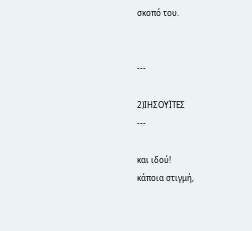σκοπό του.


---

2)ΙΗΣΟΥΪΤΕΣ
---

και ιδού!
κάποια στιγμή,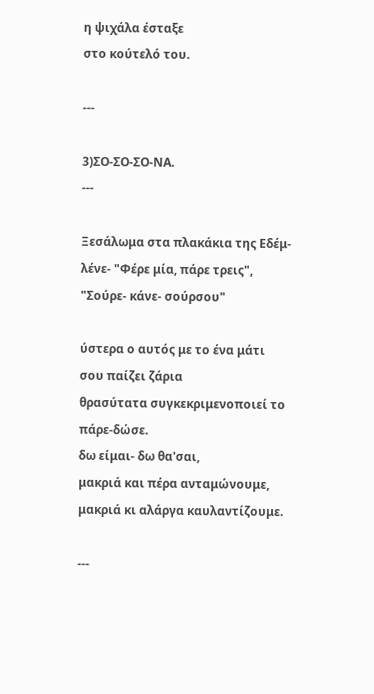η ψιχάλα έσταξε
στο κούτελό του.

---

3)ΣΟ-ΣΟ-ΣΟ-ΝΑ.
---

Ξεσάλωμα στα πλακάκια της Εδέμ-
λένε- "Φέρε μία, πάρε τρεις",
"Σούρε- κάνε- σούρσου"

ύστερα ο αυτός με το ένα μάτι
σου παίζει ζάρια
θρασύτατα συγκεκριμενοποιεί το πάρε-δώσε.
δω είμαι- δω θα'σαι,
μακριά και πέρα ανταμώνουμε,
μακριά κι αλάργα καυλαντίζουμε.

---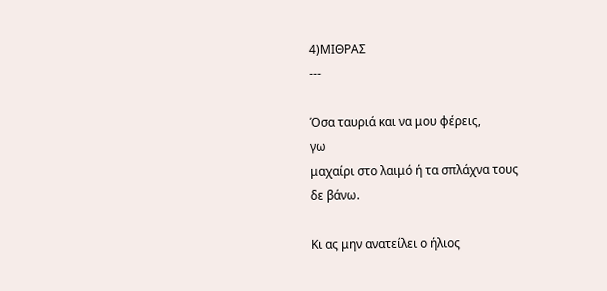4)ΜΙΘΡΑΣ
---

Όσα ταυριά και να μου φέρεις,
γω
μαχαίρι στο λαιμό ή τα σπλάχνα τους
δε βάνω.

Κι ας μην ανατείλει ο ήλιος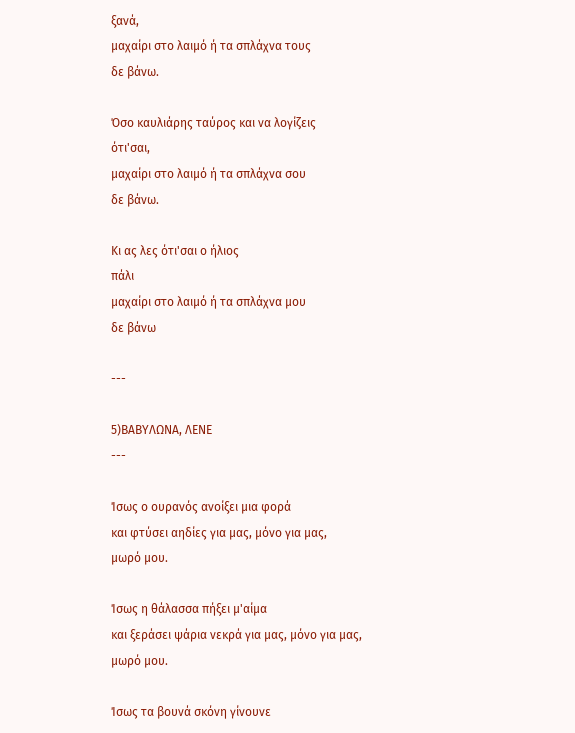ξανά,
μαχαίρι στο λαιμό ή τα σπλάχνα τους
δε βάνω.

Όσο καυλιάρης ταύρος και να λογίζεις
ότι'σαι,
μαχαίρι στο λαιμό ή τα σπλάχνα σου
δε βάνω.

Κι ας λες ότι'σαι ο ήλιος
πάλι
μαχαίρι στο λαιμό ή τα σπλάχνα μου
δε βάνω

---

5)ΒΑΒΥΛΩΝΑ, ΛΕΝΕ
---

Ίσως ο ουρανός ανοίξει μια φορά
και φτύσει αηδίες για μας, μόνο για μας,
μωρό μου.

Ίσως η θάλασσα πήξει μ'αίμα
και ξεράσει ψάρια νεκρά για μας, μόνο για μας,
μωρό μου.

Ίσως τα βουνά σκόνη γίνουνε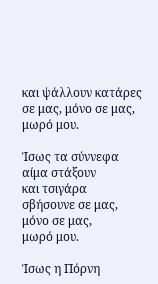και ψάλλουν κατάρες σε μας, μόνο σε μας,
μωρό μου.

Ίσως τα σύννεφα αίμα στάξουν
και τσιγάρα σβήσουνε σε μας, μόνο σε μας,
μωρό μου.

Ίσως η Πόρνη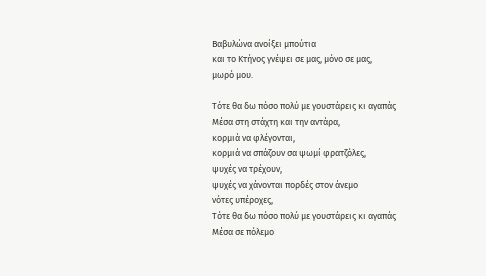Βαβυλώνα ανοίξει μπούτια
και το Κτήνος γνέψει σε μας, μόνο σε μας,
μωρό μου.

Τότε θα δω πόσο πολύ με γουστάρεις κι αγαπάς
Μέσα στη στάχτη και την αντάρα,
κορμιά να φλέγονται,
κορμιά να σπάζουν σα ψωμί φρατζόλες,
ψυχές να τρέχουν,
ψυχές να χάνονται πορδές στον άνεμο
νότες υπέροχες,
Τότε θα δω πόσο πολύ με γουστάρεις κι αγαπάς
Μέσα σε πόλεμο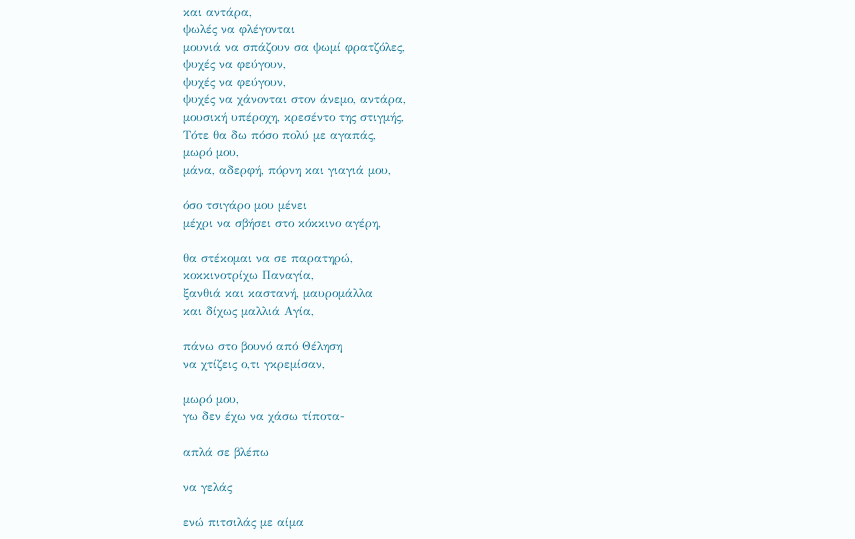και αντάρα,
ψωλές να φλέγονται
μουνιά να σπάζουν σα ψωμί φρατζόλες,
ψυχές να φεύγουν,
ψυχές να φεύγουν,
ψυχές να χάνονται στον άνεμο, αντάρα,
μουσική υπέροχη, κρεσέντο της στιγμής,
Τότε θα δω πόσο πολύ με αγαπάς,
μωρό μου,
μάνα, αδερφή, πόρνη και γιαγιά μου,

όσο τσιγάρο μου μένει
μέχρι να σβήσει στο κόκκινο αγέρη,

θα στέκομαι να σε παρατηρώ,
κοκκινοτρίχω Παναγία,
ξανθιά και καστανή, μαυρομάλλα
και δίχως μαλλιά Αγία,

πάνω στο βουνό από Θέληση
να χτίζεις ο,τι γκρεμίσαν,

μωρό μου,
γω δεν έχω να χάσω τίποτα-

απλά σε βλέπω

να γελάς

ενώ πιτσιλάς με αίμα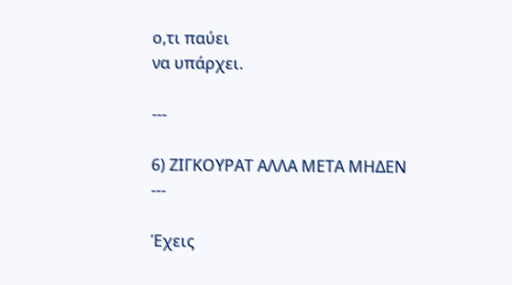ο,τι παύει
να υπάρχει.

---

6) ΖΙΓΚΟΥΡΑΤ ΑΛΛΑ ΜΕΤΑ ΜΗΔΕΝ
---

Έχεις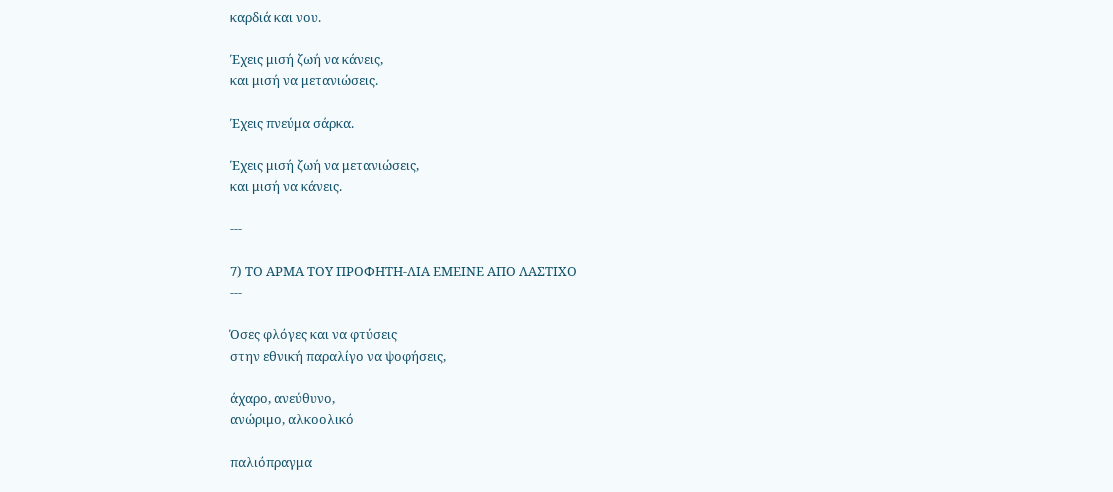καρδιά και νου.

Έχεις μισή ζωή να κάνεις,
και μισή να μετανιώσεις.

Έχεις πνεύμα σάρκα.

Έχεις μισή ζωή να μετανιώσεις,
και μισή να κάνεις.

---

7) ΤΟ ΑΡΜΑ ΤΟΥ ΠΡΟΦΗΤΗ-ΛΙΑ ΕΜΕΙΝΕ ΑΠΟ ΛΑΣΤΙΧΟ
---

Όσες φλόγες και να φτύσεις
στην εθνική παραλίγο να ψοφήσεις,

άχαρο, ανεύθυνο,
ανώριμο, αλκοολικό

παλιόπραγμα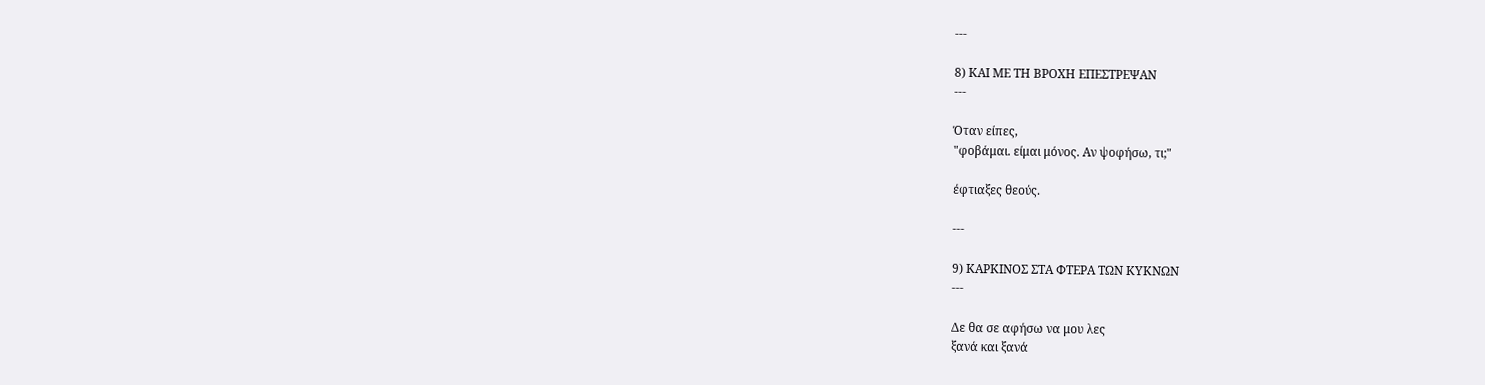---

8) ΚΑΙ ΜΕ ΤΗ ΒΡΟΧΗ ΕΠΕΣΤΡΕΨΑΝ
---

Όταν είπες,
"φοβάμαι. είμαι μόνος. Αν ψοφήσω, τι;"

έφτιαξες θεούς.

---

9) ΚΑΡΚΙΝΟΣ ΣΤΑ ΦΤΕΡΑ ΤΩΝ ΚΥΚΝΩΝ
---

Δε θα σε αφήσω να μου λες
ξανά και ξανά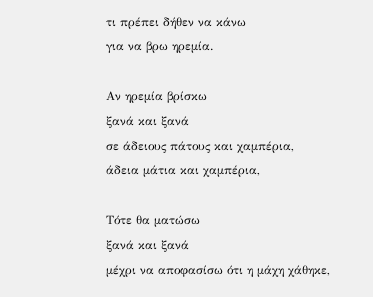τι πρέπει δήθεν να κάνω
για να βρω ηρεμία.

Αν ηρεμία βρίσκω
ξανά και ξανά
σε άδειους πάτους και χαμπέρια,
άδεια μάτια και χαμπέρια,

Τότε θα ματώσω
ξανά και ξανά
μέχρι να αποφασίσω ότι η μάχη χάθηκε,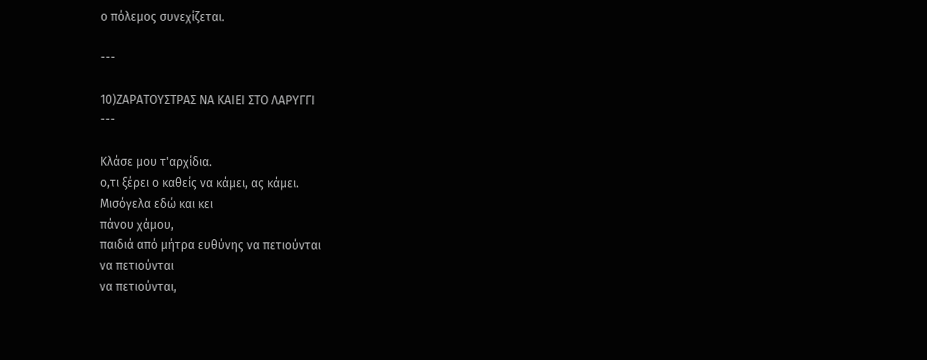ο πόλεμος συνεχίζεται.

---

10)ΖΑΡΑΤΟΥΣΤΡΑΣ ΝΑ ΚΑΙΕΙ ΣΤΟ ΛΑΡΥΓΓΙ
---

Κλάσε μου τ'αρχίδια.
ο,τι ξέρει ο καθείς να κάμει, ας κάμει.
Μισόγελα εδώ και κει
πάνου χάμου,
παιδιά από μήτρα ευθύνης να πετιούνται
να πετιούνται
να πετιούνται,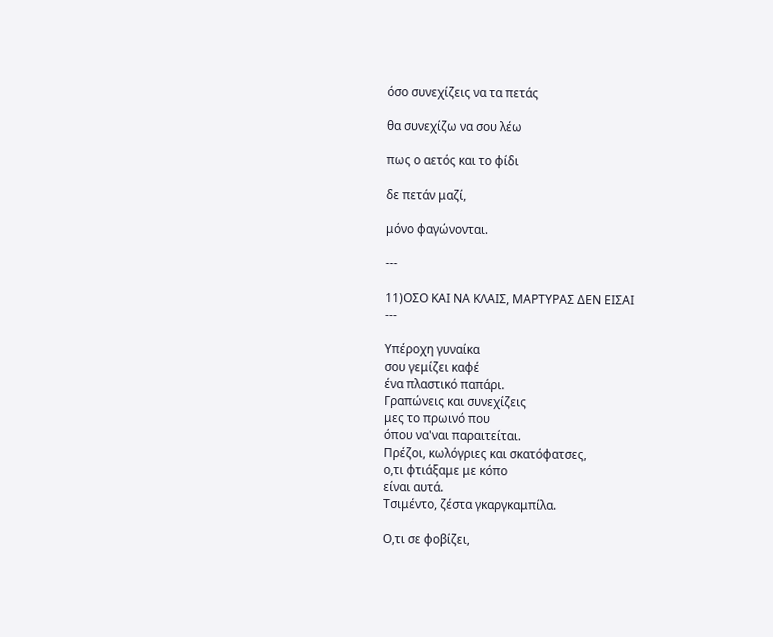όσο συνεχίζεις να τα πετάς

θα συνεχίζω να σου λέω

πως ο αετός και το φίδι

δε πετάν μαζί,

μόνο φαγώνονται.

---

11)ΟΣΟ ΚΑΙ ΝΑ ΚΛΑΙΣ, ΜΑΡΤΥΡΑΣ ΔΕΝ ΕΙΣΑΙ
---

Υπέροχη γυναίκα
σου γεμίζει καφέ
ένα πλαστικό παπάρι.
Γραπώνεις και συνεχίζεις
μες το πρωινό που
όπου να'ναι παραιτείται.
Πρέζοι, κωλόγριες και σκατόφατσες,
ο,τι φτιάξαμε με κόπο
είναι αυτά.
Τσιμέντο, ζέστα γκαργκαμπίλα.

Ο,τι σε φοβίζει,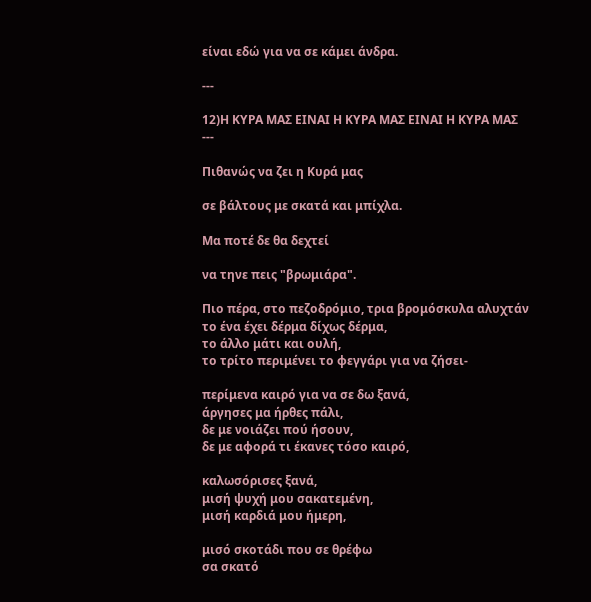είναι εδώ για να σε κάμει άνδρα.

---

12)Η ΚΥΡΑ ΜΑΣ ΕΙΝΑΙ Η ΚΥΡΑ ΜΑΣ ΕΙΝΑΙ Η ΚΥΡΑ ΜΑΣ
---

Πιθανώς να ζει η Κυρά μας

σε βάλτους με σκατά και μπίχλα.

Μα ποτέ δε θα δεχτεί

να τηνε πεις "βρωμιάρα".

Πιο πέρα, στο πεζοδρόμιο, τρια βρομόσκυλα αλυχτάν
το ένα έχει δέρμα δίχως δέρμα,
το άλλο μάτι και ουλή,
το τρίτο περιμένει το φεγγάρι για να ζήσει-

περίμενα καιρό για να σε δω ξανά,
άργησες μα ήρθες πάλι,
δε με νοιάζει πού ήσουν,
δε με αφορά τι έκανες τόσο καιρό,

καλωσόρισες ξανά,
μισή ψυχή μου σακατεμένη,
μισή καρδιά μου ήμερη,

μισό σκοτάδι που σε θρέφω
σα σκατό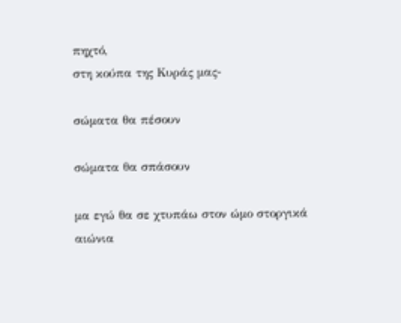πηχτό,
στη κούπα της Κυράς μας-

σώματα θα πέσουν

σώματα θα σπάσουν

μα εγώ θα σε χτυπάω στον ώμο στοργικά
αιώνια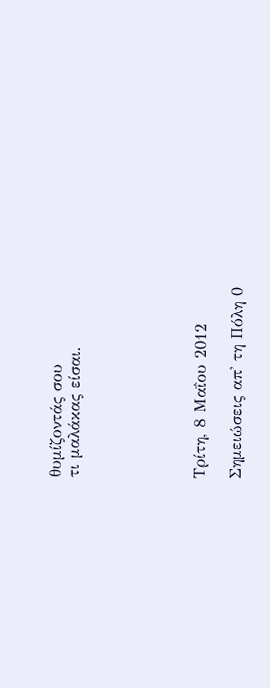θυμίζοντάς σου
τι μαλάκας είσαι.






Τρίτη, 8 Μαΐου 2012

Σημειώσεις απ' τη Πόλη 0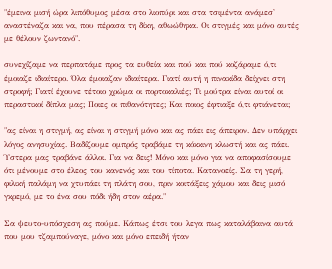"έμεινα μισή ώρα λιπόθυμος μέσα στο λιοπύρι και στα τσιμέντα ανάμεσ' αναστέναζα και να, που πέρασα τη δίκη, αθωώθηκα. Οι στιγμές και μόνο αυτές με θέλουν ζωντανό".

συνεχίζαμε να περπατάμε προς τα ευθεία και πού και πού κοζάραμε ό,τι έμοιαζε ιδιαίτερο. Όλα έμοιαζαν ιδιαίτερα. Γιατί αυτή η πινακίδα δείχνει στη στροφή; Γιατί έχουνε τέτοιο χρώμα οι πορτοκαλιές; Τι μούτρα είναι αυτοί οι περαστικοί δίπλα μας; Ποιες οι πιθανότητες; Και ποιος έφτιαξε ό,τι φτιάνεται;

"ας είναι η στιγμή, ας είναι η στιγμή μόνο και ας πάει εις άπειρον. Δεν υπάρχει λόγος ανησυχίας. Βαδίζουμε ομπρός τραβάμε τη κόκκινη κλωστή και ας πάει. Ύστερα μας τραβάνε άλλοι. Για να δεις! Μόνο και μόνο για να αποφασίσουμε ότι μένουμε στο έλεος του κανενός και του τίποτα. Κατανοείς. Σα τη γερή, φιλική παλάμη να χτυπάει τη πλάτη σου, πριν κοιτάξεις χάμου και δεις μισό γκρεμό, με το ένα σου πόδι ήδη στον αέρα."

Σα ψευτο-υπόσχεση ας πούμε. Κάπως έτσι του λεγα πως καταλάβαινα αυτά που μου τζαμπούναγε, μόνο και μόνο επειδή ήταν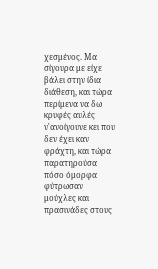χεσμένος. Μα σίγουρα με είχε βάλει στην ίδια διάθεση, και τώρα περίμενα να δω κρυφές αυλές ν'ανοίγουνε κει που δεν έχει καν φράχτη, και τώρα παρατηρούσα πόσο όμορφα φύτρωσαν μούχλες και πρασινάδες στους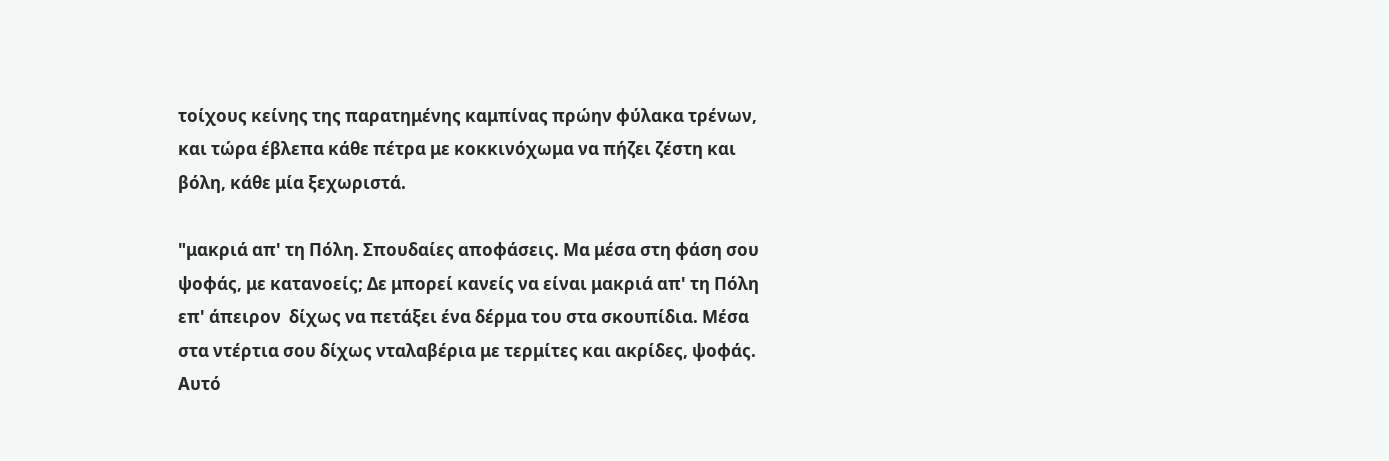τοίχους κείνης της παρατημένης καμπίνας πρώην φύλακα τρένων, και τώρα έβλεπα κάθε πέτρα με κοκκινόχωμα να πήζει ζέστη και βόλη, κάθε μία ξεχωριστά.

"μακριά απ' τη Πόλη. Σπουδαίες αποφάσεις. Μα μέσα στη φάση σου ψοφάς, με κατανοείς; Δε μπορεί κανείς να είναι μακριά απ' τη Πόλη επ' άπειρον  δίχως να πετάξει ένα δέρμα του στα σκουπίδια. Μέσα στα ντέρτια σου δίχως νταλαβέρια με τερμίτες και ακρίδες, ψοφάς. Αυτό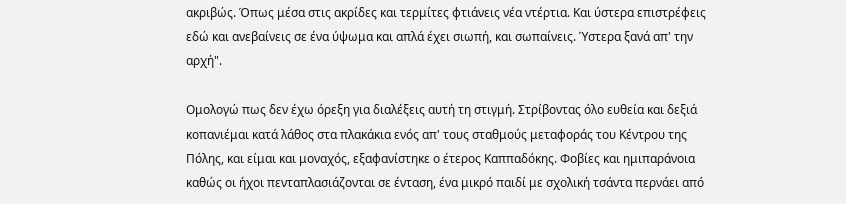ακριβώς. Όπως μέσα στις ακρίδες και τερμίτες φτιάνεις νέα ντέρτια. Και ύστερα επιστρέφεις εδώ και ανεβαίνεις σε ένα ύψωμα και απλά έχει σιωπή, και σωπαίνεις. Ύστερα ξανά απ' την αρχή".

Ομολογώ πως δεν έχω όρεξη για διαλέξεις αυτή τη στιγμή. Στρίβοντας όλο ευθεία και δεξιά κοπανιέμαι κατά λάθος στα πλακάκια ενός απ' τους σταθμούς μεταφοράς του Κέντρου της Πόλης, και είμαι και μοναχός, εξαφανίστηκε ο έτερος Καππαδόκης. Φοβίες και ημιπαράνοια καθώς οι ήχοι πενταπλασιάζονται σε ένταση, ένα μικρό παιδί με σχολική τσάντα περνάει από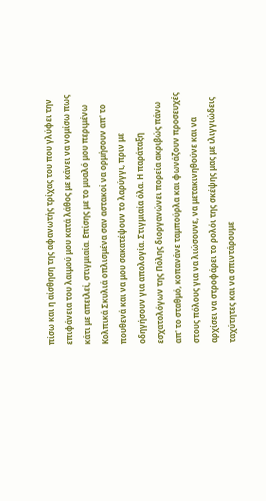πίσω και η αίσθηση της αφανωτής τρίχας του που γλύφει την επιφάνεια του λαιμού μου κατά λάθος με κάνει να νομίσω πως κάτι με απειλεί, στιγμιαία. Επίσης με το μυαλό μου περιμένω Κολπικά Σκυλιά οπλισμένα σαν αστακοί να ορμήσουν απ' το πουθενά και να μου σακατέψουν το λαρύγγι, πριν με οδηγήσουν για απολογία. Στιγμιαία όλα. Η παράταξη εσχατολόγων της Πόλης διοργανώνει πορεία ακριβώς πάνω απ' το σταθμό, κοπανάνε ταμπούρλα και φωνάζουν προσευχές στους πόλους για να λιώσουνε, να μετακινηθούνε και να αρχίσει να στροφάρει το ρολόι της σκέψης μας με ιλιγγιώδεις  ταχύτητες και να σπιντάρουμε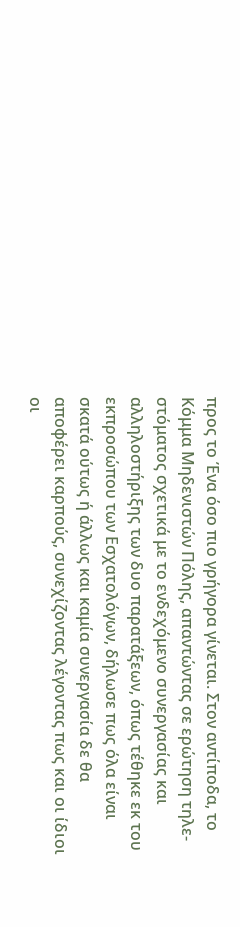προς το Ένα όσο πιο γρήγορα γίνεται. Στον αντίποδα, το Κόμμα Μηδενιστών Πόλης, απαντώντας σε ερώτηση τηλε-στόματος σχετικά με το ενδεχόμενο συνεργασίας και αλληλοστήριξης των δυο παρατάξεων, όπως τέθηκε εκ του εκπροσώπου των Εσχατολόγων, δήλωσε πως όλα είναι σκατά ούτως ή άλλως και καμία συνεργασία δε θα αποφέρει καρπούς, συνεχίζοντας λέγοντας πως και οι ίδιοι οι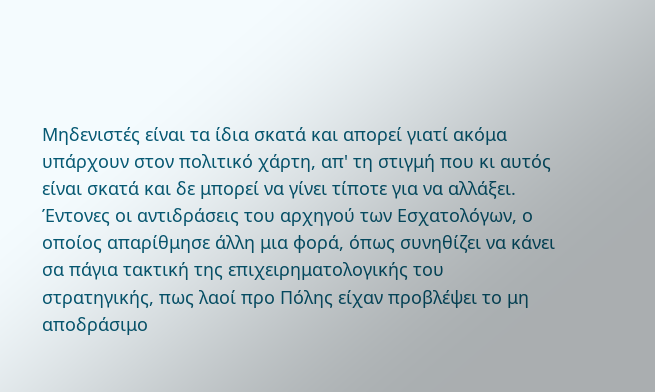Μηδενιστές είναι τα ίδια σκατά και απορεί γιατί ακόμα υπάρχουν στον πολιτικό χάρτη, απ' τη στιγμή που κι αυτός είναι σκατά και δε μπορεί να γίνει τίποτε για να αλλάξει. Έντονες οι αντιδράσεις του αρχηγού των Εσχατολόγων, ο οποίος απαρίθμησε άλλη μια φορά, όπως συνηθίζει να κάνει σα πάγια τακτική της επιχειρηματολογικής του στρατηγικής, πως λαοί προ Πόλης είχαν προβλέψει το μη αποδράσιμο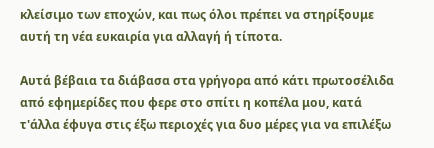κλείσιμο των εποχών, και πως όλοι πρέπει να στηρίξουμε αυτή τη νέα ευκαιρία για αλλαγή ή τίποτα.

Αυτά βέβαια τα διάβασα στα γρήγορα από κάτι πρωτοσέλιδα από εφημερίδες που φερε στο σπίτι η κοπέλα μου, κατά τ'άλλα έφυγα στις έξω περιοχές για δυο μέρες για να επιλέξω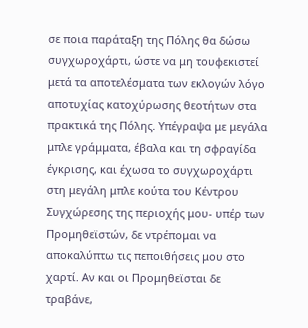σε ποια παράταξη της Πόλης θα δώσω συγχωροχάρτι, ώστε να μη τουφεκιστεί μετά τα αποτελέσματα των εκλογών λόγο αποτυχίας κατοχύρωσης θεοτήτων στα πρακτικά της Πόλης. Υπέγραψα με μεγάλα μπλε γράμματα, έβαλα και τη σφραγίδα έγκρισης, και έχωσα το συγχωροχάρτι στη μεγάλη μπλε κούτα του Κέντρου Συγχώρεσης της περιοχής μου- υπέρ των Προμηθεϊστών, δε ντρέπομαι να αποκαλύπτω τις πεποιθήσεις μου στο χαρτί. Αν και οι Προμηθεϊσται δε τραβάνε,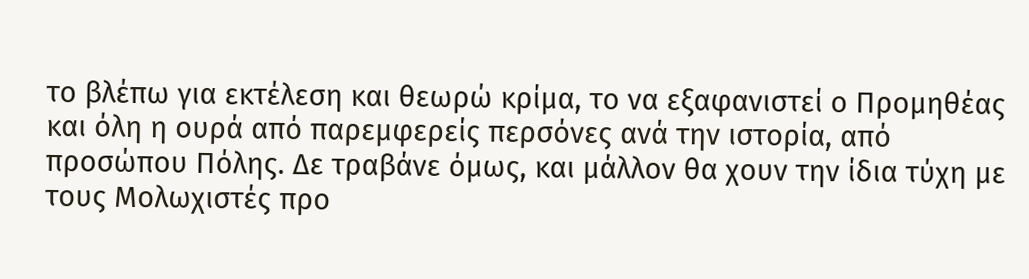το βλέπω για εκτέλεση και θεωρώ κρίμα, το να εξαφανιστεί ο Προμηθέας και όλη η ουρά από παρεμφερείς περσόνες ανά την ιστορία, από προσώπου Πόλης. Δε τραβάνε όμως, και μάλλον θα χουν την ίδια τύχη με τους Μολωχιστές προ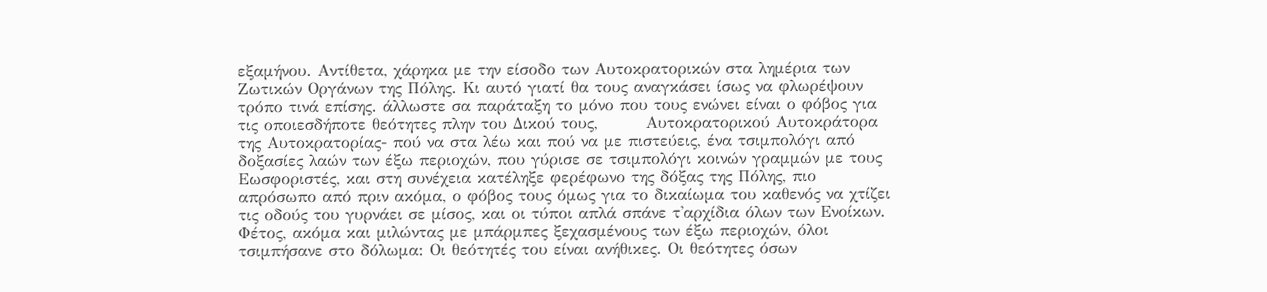εξαμήνου. Αντίθετα, χάρηκα με την είσοδο των Αυτοκρατορικών στα λημέρια των Ζωτικών Οργάνων της Πόλης. Κι αυτό γιατί θα τους αναγκάσει ίσως να φλωρέψουν τρόπο τινά επίσης. άλλωστε σα παράταξη το μόνο που τους ενώνει είναι ο φόβος για τις οποιεσδήποτε θεότητες πλην του Δικού τους,        Αυτοκρατορικού Αυτοκράτορα της Αυτοκρατορίας- πού να στα λέω και πού να με πιστεύεις, ένα τσιμπολόγι από δοξασίες λαών των έξω περιοχών, που γύρισε σε τσιμπολόγι κοινών γραμμών με τους Εωσφοριστές, και στη συνέχεια κατέληξε φερέφωνο της δόξας της Πόλης, πιο απρόσωπο από πριν ακόμα, ο φόβος τους όμως για το δικαίωμα του καθενός να χτίζει τις οδούς του γυρνάει σε μίσος, και οι τύποι απλά σπάνε τ'αρχίδια όλων των Ενοίκων. Φέτος, ακόμα και μιλώντας με μπάρμπες ξεχασμένους των έξω περιοχών, όλοι τσιμπήσανε στο δόλωμα: Οι θεότητές του είναι ανήθικες. Οι θεότητες όσων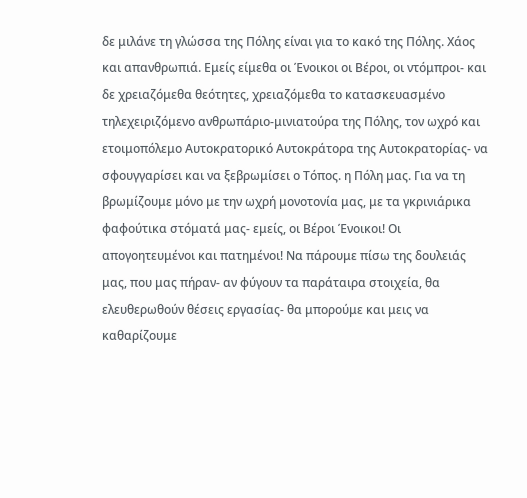δε μιλάνε τη γλώσσα της Πόλης είναι για το κακό της Πόλης. Χάος και απανθρωπιά. Εμείς είμεθα οι Ένοικοι οι Βέροι, οι ντόμπροι- και δε χρειαζόμεθα θεότητες, χρειαζόμεθα το κατασκευασμένο τηλεχειριζόμενο ανθρωπάριο-μινιατούρα της Πόλης, τον ωχρό και ετοιμοπόλεμο Αυτοκρατορικό Αυτοκράτορα της Αυτοκρατορίας- να σφουγγαρίσει και να ξεβρωμίσει ο Τόπος. η Πόλη μας. Για να τη βρωμίζουμε μόνο με την ωχρή μονοτονία μας, με τα γκρινιάρικα φαφούτικα στόματά μας- εμείς, οι Βέροι Ένοικοι! Οι απογοητευμένοι και πατημένοι! Να πάρουμε πίσω της δουλειάς μας, που μας πήραν- αν φύγουν τα παράταιρα στοιχεία, θα ελευθερωθούν θέσεις εργασίας- θα μπορούμε και μεις να καθαρίζουμε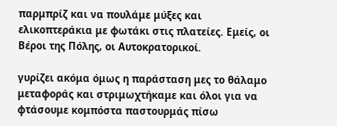παρμπρίζ και να πουλάμε μύξες και ελικοπτεράκια με φωτάκι στις πλατείες. Εμείς, οι Βέροι της Πόλης, οι Αυτοκρατορικοί.

γυρίζει ακόμα όμως η παράσταση μες το θάλαμο μεταφοράς και στριμωχτήκαμε και όλοι για να φτάσουμε κομπόστα παστουρμάς πίσω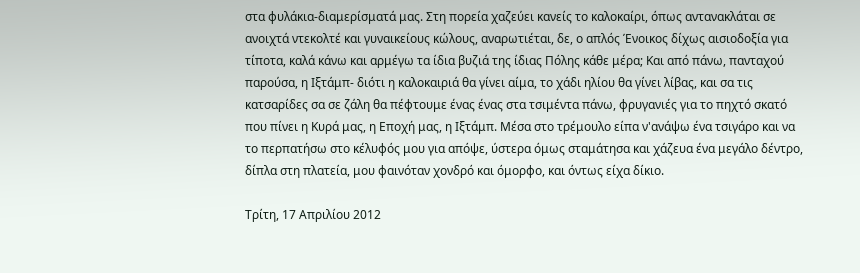στα φυλάκια-διαμερίσματά μας. Στη πορεία χαζεύει κανείς το καλοκαίρι, όπως αντανακλάται σε ανοιχτά ντεκολτέ και γυναικείους κώλους, αναρωτιέται, δε, ο απλός Ένοικος δίχως αισιοδοξία για τίποτα, καλά κάνω και αρμέγω τα ίδια βυζιά της ίδιας Πόλης κάθε μέρα; Και από πάνω, πανταχού παρούσα, η Ιξτάμπ- διότι η καλοκαιριά θα γίνει αίμα, το χάδι ηλίου θα γίνει λίβας, και σα τις κατσαρίδες σα σε ζάλη θα πέφτουμε ένας ένας στα τσιμέντα πάνω, φρυγανιές για το πηχτό σκατό που πίνει η Κυρά μας, η Εποχή μας, η Ιξτάμπ. Μέσα στο τρέμουλο είπα ν'ανάψω ένα τσιγάρο και να το περπατήσω στο κέλυφός μου για απόψε, ύστερα όμως σταμάτησα και χάζευα ένα μεγάλο δέντρο, δίπλα στη πλατεία, μου φαινόταν χονδρό και όμορφο, και όντως είχα δίκιο.

Τρίτη, 17 Απριλίου 2012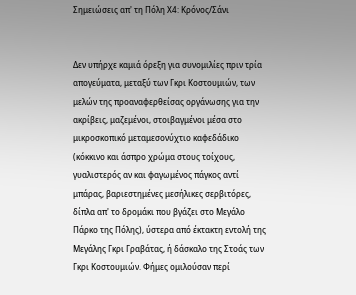Σημειώσεις απ' τη Πόλη Χ4: Κρόνος/Σάνι


Δεν υπήρχε καμιά όρεξη για συνομιλίες πριν τρία απογεύματα, μεταξύ των Γκρι Κοστουμιών, των μελών της προαναφερθείσας οργάνωσης για την ακρίβεις, μαζεμένοι, στοιβαγμένοι μέσα στο μικροσκοπικό μεταμεσονύχτιο καφεδάδικο (κόκκινο και άσπρο χρώμα στους τοίχους, γυαλιστερός αν και φαγωμένος πάγκος αντί μπάρας, βαριεστημένες μεσήλικες σερβιτόρες, δίπλα απ' το δρομάκι που βγάζει στο Μεγάλο Πάρκο της Πόλης), ύστερα από έκτακτη εντολή της Μεγάλης Γκρι Γραβάτας, ή δάσκαλο της Στοάς των Γκρι Κοστουμιών. Φήμες ομιλούσαν περί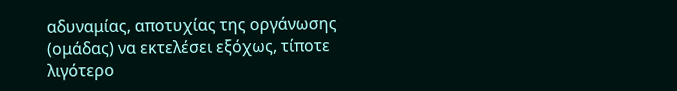αδυναμίας, αποτυχίας της οργάνωσης (ομάδας) να εκτελέσει εξόχως, τίποτε λιγότερο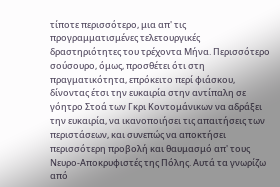τίποτε περισσότερο, μια απ' τις προγραμματισμένες τελετουργικές δραστηριότητες του τρέχοντα Μήνα. Περισσότερο σούσουρο, όμως, προσθέτει ότι στη πραγματικότητα, επρόκειτο περί φιάσκου, δίνοντας έτσι την ευκαιρία στην αντίπαλη σε γόητρο Στοά των Γκρι Κοντομάνικων να αδράξει την ευκαιρία, να ικανοποιήσει τις απαιτήσεις των περιστάσεων, και συνεπώς να αποκτήσει περισσότερη προβολή και θαυμασμό απ' τους Νευρο-Αποκρυφιστές της Πόλης. Αυτά τα γνωρίζω από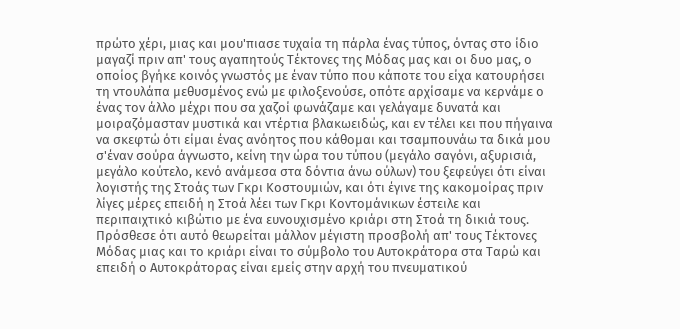πρώτο χέρι, μιας και μου'πιασε τυχαία τη πάρλα ένας τύπος, όντας στο ίδιο μαγαζί πριν απ' τους αγαπητούς Τέκτονες της Μόδας μας και οι δυο μας, ο οποίος βγήκε κοινός γνωστός με έναν τύπο που κάποτε του είχα κατουρήσει τη ντουλάπα μεθυσμένος ενώ με φιλοξενούσε, οπότε αρχίσαμε να κερνάμε ο ένας τον άλλο μέχρι που σα χαζοί φωνάζαμε και γελάγαμε δυνατά και μοιραζόμασταν μυστικά και ντέρτια βλακωειδώς, και εν τέλει κει που πήγαινα να σκεφτώ ότι είμαι ένας ανόητος που κάθομαι και τσαμπουνάω τα δικά μου σ'έναν σούρα άγνωστο, κείνη την ώρα του τύπου (μεγάλο σαγόνι, αξυρισιά, μεγάλο κούτελο, κενό ανάμεσα στα δόντια άνω ούλων) του ξεφεύγει ότι είναι λογιστής της Στοάς των Γκρι Κοστουμιών, και ότι έγινε της κακομοίρας πριν λίγες μέρες επειδή η Στοά λέει των Γκρι Κοντομάνικων έστειλε και περιπαιχτικό κιβώτιο με ένα ευνουχισμένο κριάρι στη Στοά τη δικιά τους. Πρόσθεσε ότι αυτό θεωρείται μάλλον μέγιστη προσβολή απ' τους Τέκτονες Μόδας μιας και το κριάρι είναι το σύμβολο του Αυτοκράτορα στα Ταρώ και επειδή ο Αυτοκράτορας είναι εμείς στην αρχή του πνευματικού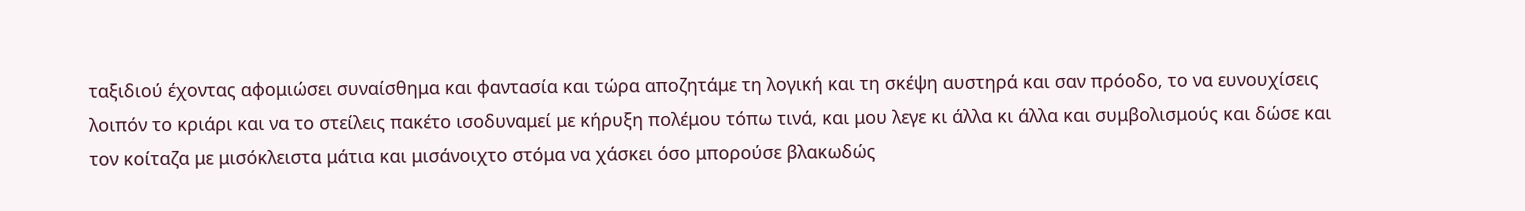ταξιδιού έχοντας αφομιώσει συναίσθημα και φαντασία και τώρα αποζητάμε τη λογική και τη σκέψη αυστηρά και σαν πρόοδο, το να ευνουχίσεις λοιπόν το κριάρι και να το στείλεις πακέτο ισοδυναμεί με κήρυξη πολέμου τόπω τινά, και μου λεγε κι άλλα κι άλλα και συμβολισμούς και δώσε και τον κοίταζα με μισόκλειστα μάτια και μισάνοιχτο στόμα να χάσκει όσο μπορούσε βλακωδώς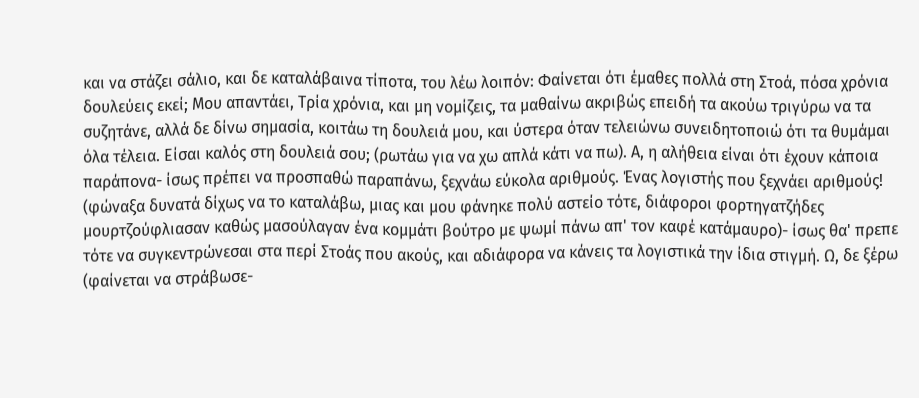και να στάζει σάλιο, και δε καταλάβαινα τίποτα, του λέω λοιπόν: Φαίνεται ότι έμαθες πολλά στη Στοά, πόσα χρόνια δουλεύεις εκεί; Μου απαντάει, Τρία χρόνια, και μη νομίζεις, τα μαθαίνω ακριβώς επειδή τα ακούω τριγύρω να τα συζητάνε, αλλά δε δίνω σημασία, κοιτάω τη δουλειά μου, και ύστερα όταν τελειώνω συνειδητοποιώ ότι τα θυμάμαι όλα τέλεια. Είσαι καλός στη δουλειά σου; (ρωτάω για να χω απλά κάτι να πω). Α, η αλήθεια είναι ότι έχουν κάποια παράπονα- ίσως πρέπει να προσπαθώ παραπάνω, ξεχνάω εύκολα αριθμούς. Ένας λογιστής που ξεχνάει αριθμούς! (φώναξα δυνατά δίχως να το καταλάβω, μιας και μου φάνηκε πολύ αστείο τότε, διάφοροι φορτηγατζήδες μουρτζούφλιασαν καθώς μασούλαγαν ένα κομμάτι βούτρο με ψωμί πάνω απ' τον καφέ κατάμαυρο)- ίσως θα' πρεπε τότε να συγκεντρώνεσαι στα περί Στοάς που ακούς, και αδιάφορα να κάνεις τα λογιστικά την ίδια στιγμή. Ω, δε ξέρω (φαίνεται να στράβωσε-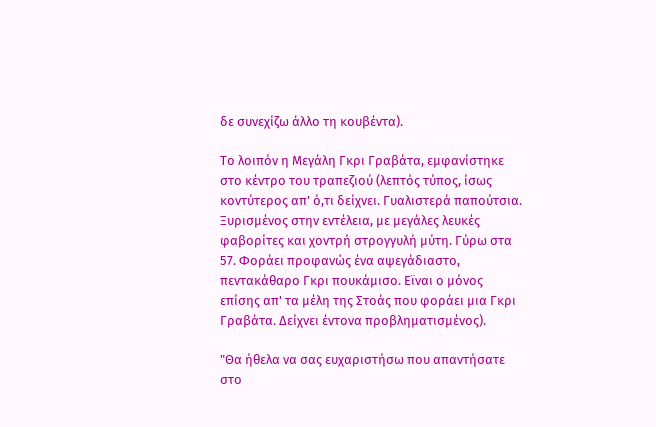δε συνεχίζω άλλο τη κουβέντα).

Το λοιπόν η Μεγάλη Γκρι Γραβάτα, εμφανίστηκε στο κέντρο του τραπεζιού (λεπτός τύπος, ίσως κοντύτερος απ' ό,τι δείχνει. Γυαλιστερά παπούτσια. Ξυρισμένος στην εντέλεια, με μεγάλες λευκές φαβορίτες και χοντρή στρογγυλή μύτη. Γύρω στα 57. Φοράει προφανώς ένα αψεγάδιαστο, πεντακάθαρο Γκρι πουκάμισο. Εϊναι ο μόνος επίσης απ' τα μέλη της Στοάς που φοράει μια Γκρι Γραβάτα. Δείχνει έντονα προβληματισμένος).

"Θα ήθελα να σας ευχαριστήσω που απαντήσατε στο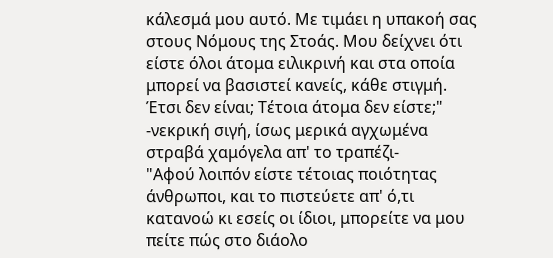κάλεσμά μου αυτό. Με τιμάει η υπακοή σας στους Νόμους της Στοάς. Μου δείχνει ότι είστε όλοι άτομα ειλικρινή και στα οποία μπορεί να βασιστεί κανείς, κάθε στιγμή. Έτσι δεν είναι; Τέτοια άτομα δεν είστε;"
-νεκρική σιγή, ίσως μερικά αγχωμένα στραβά χαμόγελα απ' το τραπέζι-
"Αφού λοιπόν είστε τέτοιας ποιότητας άνθρωποι, και το πιστεύετε απ' ό,τι κατανοώ κι εσείς οι ίδιοι, μπορείτε να μου πείτε πώς στο διάολο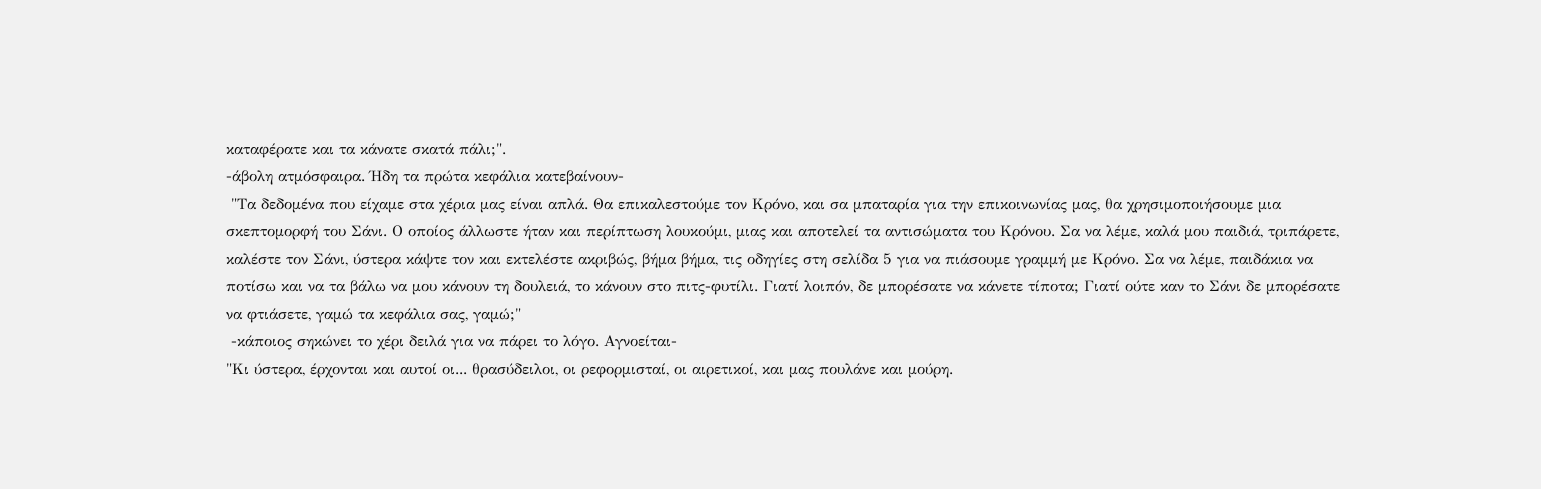καταφέρατε και τα κάνατε σκατά πάλι;".
-άβολη ατμόσφαιρα. Ήδη τα πρώτα κεφάλια κατεβαίνουν-
 "Τα δεδομένα που είχαμε στα χέρια μας είναι απλά. Θα επικαλεστούμε τον Κρόνο, και σα μπαταρία για την επικοινωνίας μας, θα χρησιμοποιήσουμε μια σκεπτομορφή του Σάνι. Ο οποίος άλλωστε ήταν και περίπτωση λουκούμι, μιας και αποτελεί τα αντισώματα του Κρόνου. Σα να λέμε, καλά μου παιδιά, τριπάρετε, καλέστε τον Σάνι, ύστερα κάψτε τον και εκτελέστε ακριβώς, βήμα βήμα, τις οδηγίες στη σελίδα 5 για να πιάσουμε γραμμή με Κρόνο. Σα να λέμε, παιδάκια να ποτίσω και να τα βάλω να μου κάνουν τη δουλειά, το κάνουν στο πιτς-φυτίλι. Γιατί λοιπόν, δε μπορέσατε να κάνετε τίποτα; Γιατί ούτε καν το Σάνι δε μπορέσατε να φτιάσετε, γαμώ τα κεφάλια σας, γαμώ;"
 -κάποιος σηκώνει το χέρι δειλά για να πάρει το λόγο. Αγνοείται-
"Κι ύστερα, έρχονται και αυτοί οι... θρασύδειλοι, οι ρεφορμισταί, οι αιρετικοί, και μας πουλάνε και μούρη.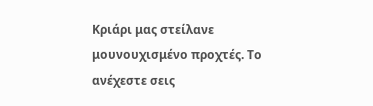Κριάρι μας στείλανε μουνουχισμένο προχτές. Το ανέχεστε σεις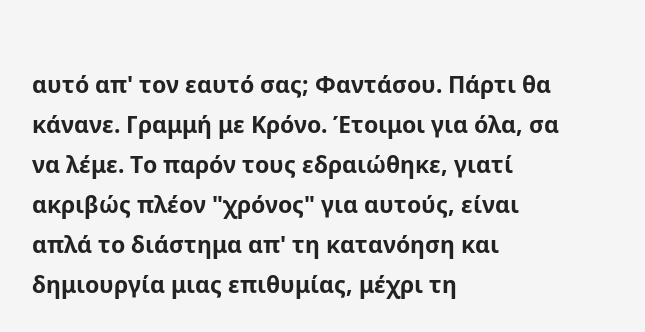αυτό απ' τον εαυτό σας; Φαντάσου. Πάρτι θα κάνανε. Γραμμή με Κρόνο. Έτοιμοι για όλα, σα να λέμε. Το παρόν τους εδραιώθηκε, γιατί ακριβώς πλέον "χρόνος" για αυτούς, είναι απλά το διάστημα απ' τη κατανόηση και δημιουργία μιας επιθυμίας, μέχρι τη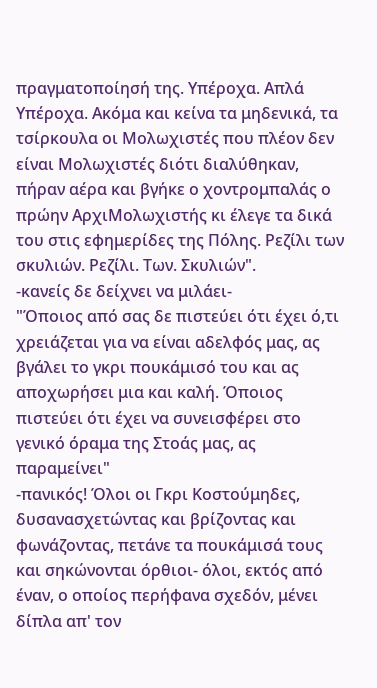πραγματοποίησή της. Υπέροχα. Απλά Υπέροχα. Ακόμα και κείνα τα μηδενικά, τα τσίρκουλα οι Μολωχιστές που πλέον δεν είναι Μολωχιστές διότι διαλύθηκαν, πήραν αέρα και βγήκε ο χοντρομπαλάς ο πρώην ΑρχιΜολωχιστής κι έλεγε τα δικά του στις εφημερίδες της Πόλης. Ρεζίλι των σκυλιών. Ρεζίλι. Των. Σκυλιών".
-κανείς δε δείχνει να μιλάει-
"Όποιος από σας δε πιστεύει ότι έχει ό,τι χρειάζεται για να είναι αδελφός μας, ας βγάλει το γκρι πουκάμισό του και ας αποχωρήσει μια και καλή. Όποιος πιστεύει ότι έχει να συνεισφέρει στο γενικό όραμα της Στοάς μας, ας παραμείνει"
-πανικός! Όλοι οι Γκρι Κοστούμηδες, δυσανασχετώντας και βρίζοντας και φωνάζοντας, πετάνε τα πουκάμισά τους και σηκώνονται όρθιοι- όλοι, εκτός από έναν, ο οποίος περήφανα σχεδόν, μένει δίπλα απ' τον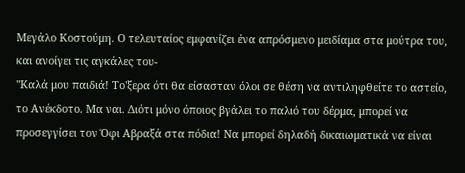Μεγάλο Κοστούμη. Ο τελευταίος εμφανίζει ένα απρόσμενο μειδίαμα στα μούτρα του, και ανοίγει τις αγκάλες του-
''Καλά μου παιδιά! Το'ξερα ότι θα είσασταν όλοι σε θέση να αντιληφθείτε το αστείο, το Ανέκδοτο. Μα ναι. Διότι μόνο όποιος βγάλει το παλιό του δέρμα, μπορεί να προσεγγίσει τον Όφι Αβραξά στα πόδια! Να μπορεί δηλαδή δικαιωματικά να είναι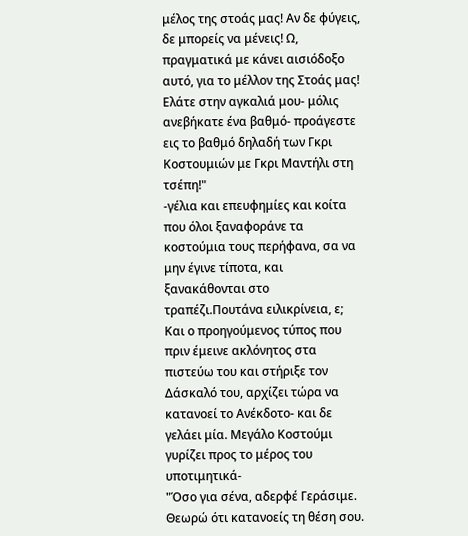μέλος της στοάς μας! Αν δε φύγεις, δε μπορείς να μένεις! Ω, πραγματικά με κάνει αισιόδοξο αυτό, για το μέλλον της Στοάς μας! Ελάτε στην αγκαλιά μου- μόλις ανεβήκατε ένα βαθμό- προάγεστε εις το βαθμό δηλαδή των Γκρι Κοστουμιών με Γκρι Μαντήλι στη τσέπη!"
-γέλια και επευφημίες και κοίτα που όλοι ξαναφοράνε τα κοστούμια τους περήφανα, σα να μην έγινε τίποτα, και ξανακάθονται στο τραπέζι.Πουτάνα ειλικρίνεια, ε; Και ο προηγούμενος τύπος που πριν έμεινε ακλόνητος στα πιστεύω του και στήριξε τον Δάσκαλό του, αρχίζει τώρα να κατανοεί το Ανέκδοτο- και δε γελάει μία. Μεγάλο Κοστούμι γυρίζει προς το μέρος του υποτιμητικά-
"Όσο για σένα, αδερφέ Γεράσιμε. Θεωρώ ότι κατανοείς τη θέση σου.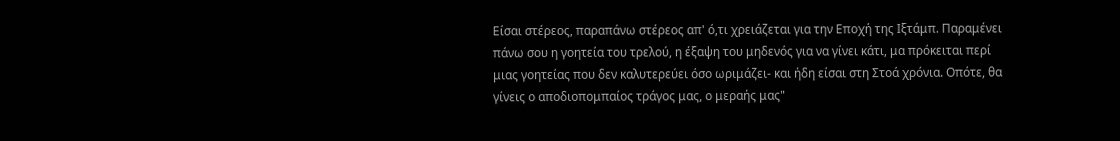Είσαι στέρεος, παραπάνω στέρεος απ' ό,τι χρειάζεται για την Εποχή της Ιξτάμπ. Παραμένει πάνω σου η γοητεία του τρελού, η έξαψη του μηδενός για να γίνει κάτι, μα πρόκειται περί μιας γοητείας που δεν καλυτερεύει όσο ωριμάζει- και ήδη είσαι στη Στοά χρόνια. Οπότε, θα γίνεις ο αποδιοπομπαίος τράγος μας, ο μεραής μας"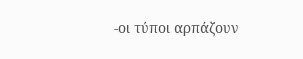-οι τύποι αρπάζουν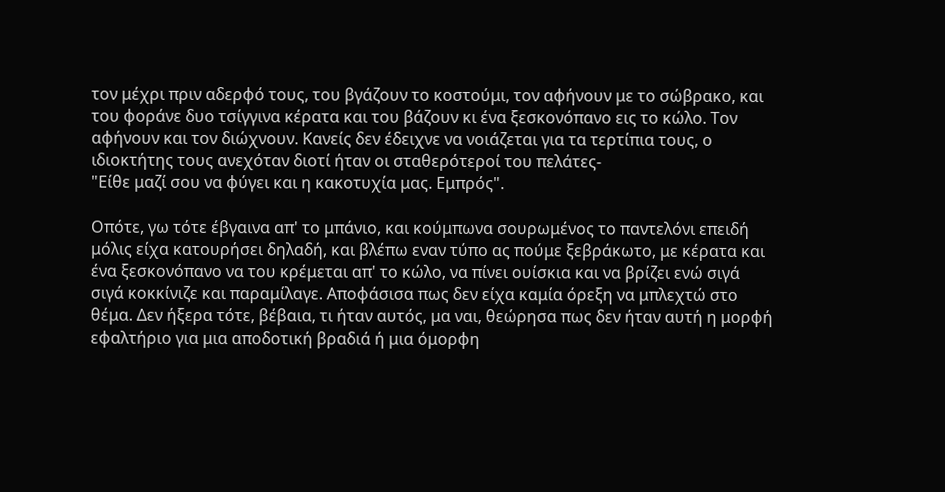τον μέχρι πριν αδερφό τους, του βγάζουν το κοστούμι, τον αφήνουν με το σώβρακο, και του φοράνε δυο τσίγγινα κέρατα και του βάζουν κι ένα ξεσκονόπανο εις το κώλο. Τον αφήνουν και τον διώχνουν. Κανείς δεν έδειχνε να νοιάζεται για τα τερτίπια τους, ο ιδιοκτήτης τους ανεχόταν διοτί ήταν οι σταθερότεροί του πελάτες-
"Είθε μαζί σου να φύγει και η κακοτυχία μας. Εμπρός".

Οπότε, γω τότε έβγαινα απ' το μπάνιο, και κούμπωνα σουρωμένος το παντελόνι επειδή μόλις είχα κατουρήσει δηλαδή, και βλέπω εναν τύπο ας πούμε ξεβράκωτο, με κέρατα και ένα ξεσκονόπανο να του κρέμεται απ' το κώλο, να πίνει ουίσκια και να βρίζει ενώ σιγά σιγά κοκκίνιζε και παραμίλαγε. Αποφάσισα πως δεν είχα καμία όρεξη να μπλεχτώ στο θέμα. Δεν ήξερα τότε, βέβαια, τι ήταν αυτός, μα ναι, θεώρησα πως δεν ήταν αυτή η μορφή εφαλτήριο για μια αποδοτική βραδιά ή μια όμορφη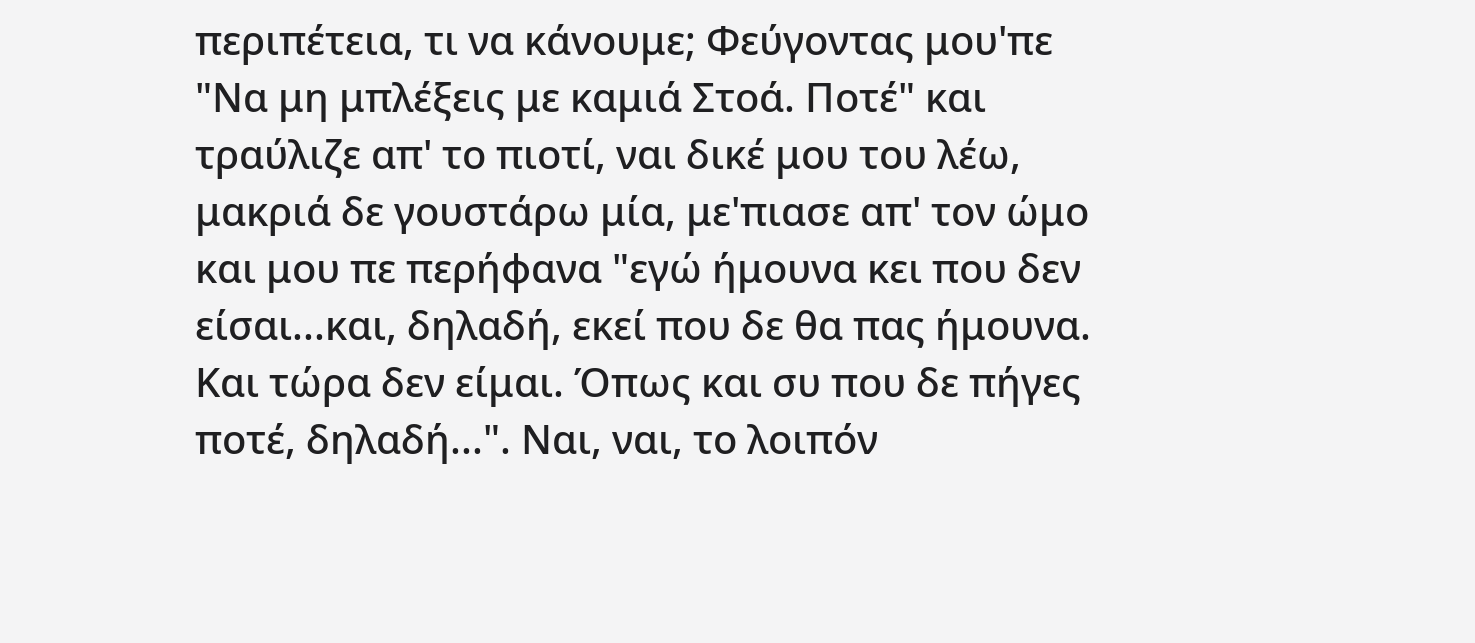περιπέτεια, τι να κάνουμε; Φεύγοντας μου'πε "Να μη μπλέξεις με καμιά Στοά. Ποτέ" και τραύλιζε απ' το πιοτί, ναι δικέ μου του λέω, μακριά δε γουστάρω μία, με'πιασε απ' τον ώμο και μου πε περήφανα "εγώ ήμουνα κει που δεν είσαι...και, δηλαδή, εκεί που δε θα πας ήμουνα. Και τώρα δεν είμαι. Όπως και συ που δε πήγες ποτέ, δηλαδή...". Ναι, ναι, το λοιπόν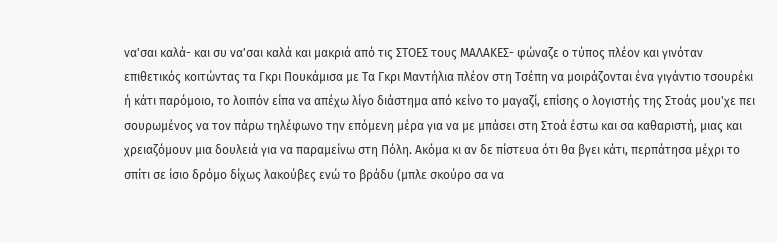να'σαι καλά- και συ να'σαι καλά και μακριά από τις ΣΤΟΕΣ τους ΜΑΛΑΚΕΣ- φώναζε ο τύπος πλέον και γινόταν επιθετικός κοιτώντας τα Γκρι Πουκάμισα με Τα Γκρι Μαντήλια πλέον στη Τσέπη να μοιράζονται ένα γιγάντιο τσουρέκι ή κάτι παρόμοιο, το λοιπόν είπα να απέχω λίγο διάστημα από κείνο το μαγαζί, επίσης ο λογιστής της Στοάς μου'χε πει σουρωμένος να τον πάρω τηλέφωνο την επόμενη μέρα για να με μπάσει στη Στοά έστω και σα καθαριστή, μιας και χρειαζόμουν μια δουλειά για να παραμείνω στη Πόλη. Ακόμα κι αν δε πίστευα ότι θα βγει κάτι, περπάτησα μέχρι το σπίτι σε ίσιο δρόμο δίχως λακούβες ενώ το βράδυ (μπλε σκούρο σα να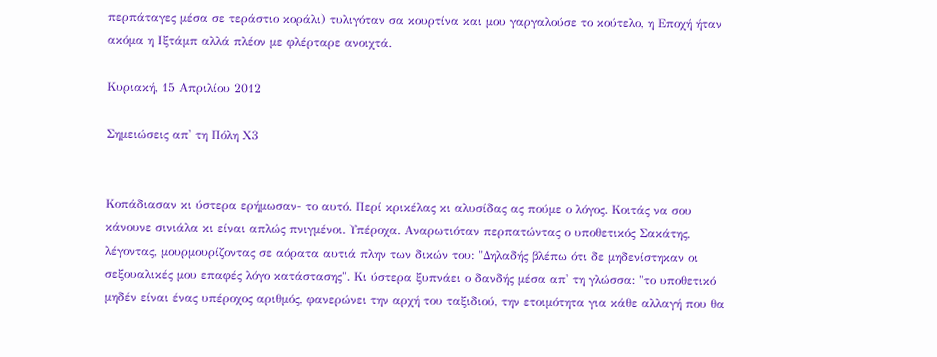περπάταγες μέσα σε τεράστιο κοράλι) τυλιγόταν σα κουρτίνα και μου γαργαλούσε το κούτελο, η Εποχή ήταν ακόμα η Ιξτάμπ αλλά πλέον με φλέρταρε ανοιχτά.

Κυριακή, 15 Απριλίου 2012

Σημειώσεις απ' τη Πόλη Χ3


Κοπάδιασαν κι ύστερα ερήμωσαν- το αυτό. Περί κρικέλας κι αλυσίδας ας πούμε ο λόγος. Κοιτάς να σου κάνουνε σινιάλα κι είναι απλώς πνιγμένοι. Υπέροχα. Αναρωτιόταν περπατώντας ο υποθετικός Σακάτης, λέγοντας, μουρμουρίζοντας σε αόρατα αυτιά πλην των δικών του: "Δηλαδής βλέπω ότι δε μηδενίστηκαν οι σεξουαλικές μου επαφές λόγο κατάστασης". Κι ύστερα ξυπνάει ο δανδής μέσα απ' τη γλώσσα: "το υποθετικό μηδέν είναι ένας υπέροχος αριθμός, φανερώνει την αρχή του ταξιδιού, την ετοιμότητα για κάθε αλλαγή που θα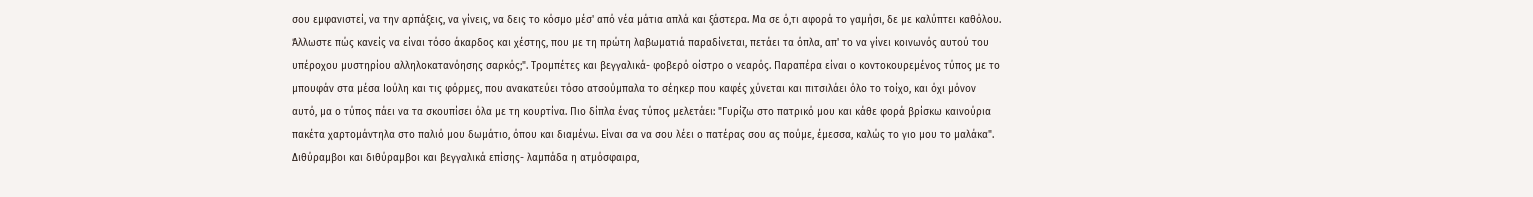σου εμφανιστεί, να την αρπάξεις, να γίνεις, να δεις το κόσμο μέσ' από νέα μάτια απλά και ξάστερα. Μα σε ό,τι αφορά το γαμήσι, δε με καλύπτει καθόλου. Άλλωστε πώς κανείς να είναι τόσο άκαρδος και χέστης, που με τη πρώτη λαβωματιά παραδίνεται, πετάει τα όπλα, απ' το να γίνει κοινωνός αυτού του υπέροχου μυστηρίου αλληλοκατανόησης σαρκός;". Τρομπέτες και βεγγαλικά- φοβερό οίστρο ο νεαρός. Παραπέρα είναι ο κοντοκουρεμένος τύπος με το μπουφάν στα μέσα Ιούλη και τις φόρμες, που ανακατεύει τόσο ατσούμπαλα το σέηκερ που καφές χύνεται και πιτσιλάει όλο το τοίχο, και όχι μόνον αυτό, μα ο τύπος πάει να τα σκουπίσει όλα με τη κουρτίνα. Πιο δίπλα ένας τύπος μελετάει: "Γυρίζω στο πατρικό μου και κάθε φορά βρίσκω καινούρια πακέτα χαρτομάντηλα στο παλιό μου δωμάτιο, όπου και διαμένω. Είναι σα να σου λέει ο πατέρας σου ας πούμε, έμεσσα, καλώς το γιο μου το μαλάκα". Διθύραμβοι και διθύραμβοι και βεγγαλικά επίσης- λαμπάδα η ατμόσφαιρα,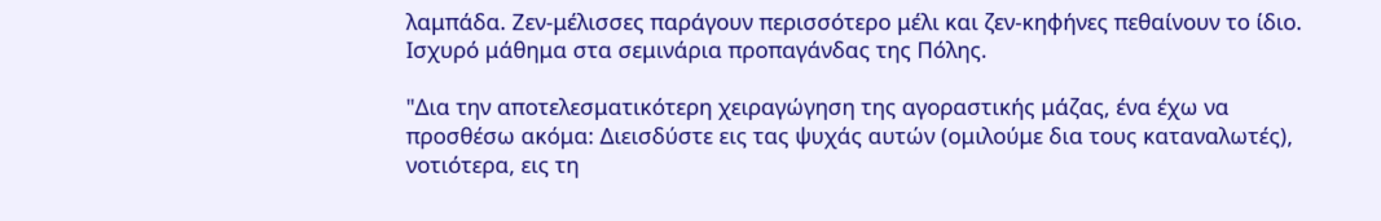λαμπάδα. Ζεν-μέλισσες παράγουν περισσότερο μέλι και ζεν-κηφήνες πεθαίνουν το ίδιο. Ισχυρό μάθημα στα σεμινάρια προπαγάνδας της Πόλης.

"Δια την αποτελεσματικότερη χειραγώγηση της αγοραστικής μάζας, ένα έχω να προσθέσω ακόμα: Διεισδύστε εις τας ψυχάς αυτών (ομιλούμε δια τους καταναλωτές), νοτιότερα, εις τη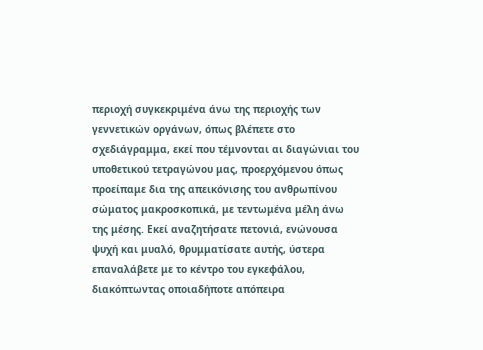περιοχή συγκεκριμένα άνω της περιοχής των γεννετικών οργάνων, όπως βλέπετε στο σχεδιάγραμμα, εκεί που τέμνονται αι διαγώνιαι του υποθετικού τετραγώνου μας, προερχόμενου όπως προείπαμε δια της απεικόνισης του ανθρωπίνου σώματος μακροσκοπικά, με τεντωμένα μέλη άνω της μέσης. Εκεί αναζητήσατε πετονιά, ενώνουσα ψυχή και μυαλό, θρυμματίσατε αυτής, ύστερα επαναλάβετε με το κέντρο του εγκεφάλου, διακόπτωντας οποιαδήποτε απόπειρα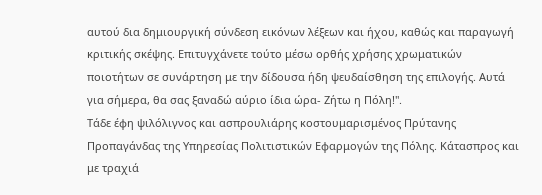αυτού δια δημιουργική σύνδεση εικόνων λέξεων και ήχου, καθώς και παραγωγή κριτικής σκέψης. Επιτυγχάνετε τούτο μέσω ορθής χρήσης χρωματικών ποιοτήτων σε συνάρτηση με την δίδουσα ήδη ψευδαίσθηση της επιλογής. Αυτά για σήμερα, θα σας ξαναδώ αύριο ίδια ώρα- Ζήτω η Πόλη!".
Τάδε έφη ψιλόλιγνος και ασπρουλιάρης κοστουμαρισμένος Πρύτανης Προπαγάνδας της Υπηρεσίας Πολιτιστικών Εφαρμογών της Πόλης. Κάτασπρος και με τραχιά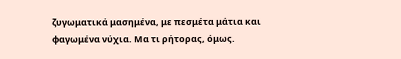ζυγωματικά μασημένα, με πεσμέτα μάτια και φαγωμένα νύχια. Μα τι ρήτορας, όμως.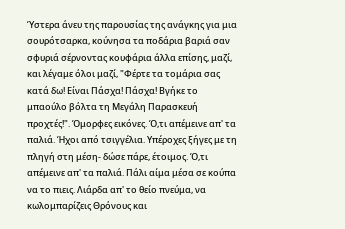Ύστερα άνευ της παρουσίας της ανάγκης για μια σουρότσαρκα, κούνησα τα ποδάρια βαριά σαν σφυριά σέρνοντας κουφάρια άλλα επίσης, μαζί, και λέγαμε όλοι μαζί, "Φέρτε τα τομάρια σας κατά δω! Είναι Πάσχα! Πάσχα! Βγήκε το μπαούλο βόλτα τη Μεγάλη Παρασκευή προχτές!". Όμορφες εικόνες. Ό,τι απέμεινε απ' τα παλιά. Ήχοι από τσιγγέλια. Υπέροχες ξήγες με τη πληγή στη μέση- δώσε πάρε, έτοιμος. Ό,τι απέμεινε απ' τα παλιά. Πάλι αίμα μέσα σε κούπα να το πιεις. Λιάρδα απ' το θείο πνεύμα, να κωλομπαρίζεις Θρόνους και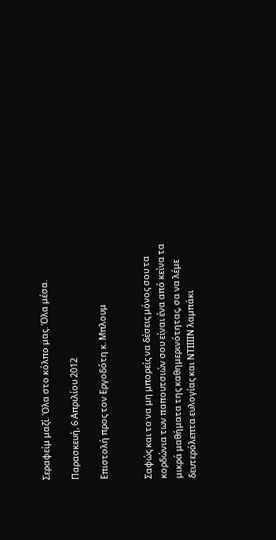Σεραφείμ μαζί. Όλα στο κόλπο μας. Όλα μέσα.

Παρασκευή, 6 Απριλίου 2012

Επιστολή προς τον Εργοδότη κ. Μπλουμ


Σαφώς και το να μη μπορείς να δέσεις μόνος σου τα κορδώνια των παπουτσιών σου είναι ένα από κείνα τα μικρά μαθήματα της καθημερινότητας, σα να λέμε δευτερόλεπτα ευλογίας και ΝΤΙΙΙΙΝ λαμπάκι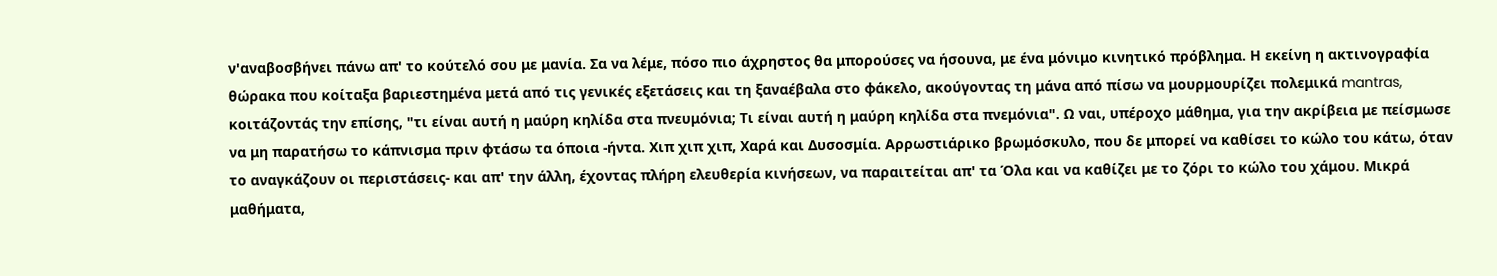ν'αναβοσβήνει πάνω απ' το κούτελό σου με μανία. Σα να λέμε, πόσο πιο άχρηστος θα μπορούσες να ήσουνα, με ένα μόνιμο κινητικό πρόβλημα. Η εκείνη η ακτινογραφία θώρακα που κοίταξα βαριεστημένα μετά από τις γενικές εξετάσεις και τη ξαναέβαλα στο φάκελο, ακούγοντας τη μάνα από πίσω να μουρμουρίζει πολεμικά mantras, κοιτάζοντάς την επίσης, "τι είναι αυτή η μαύρη κηλίδα στα πνευμόνια; Τι είναι αυτή η μαύρη κηλίδα στα πνεμόνια". Ω ναι, υπέροχο μάθημα, για την ακρίβεια με πείσμωσε να μη παρατήσω το κάπνισμα πριν φτάσω τα όποια -ήντα. Χιπ χιπ χιπ, Χαρά και Δυσοσμία. Αρρωστιάρικο βρωμόσκυλο, που δε μπορεί να καθίσει το κώλο του κάτω, όταν το αναγκάζουν οι περιστάσεις- και απ' την άλλη, έχοντας πλήρη ελευθερία κινήσεων, να παραιτείται απ' τα Όλα και να καθίζει με το ζόρι το κώλο του χάμου. Μικρά μαθήματα,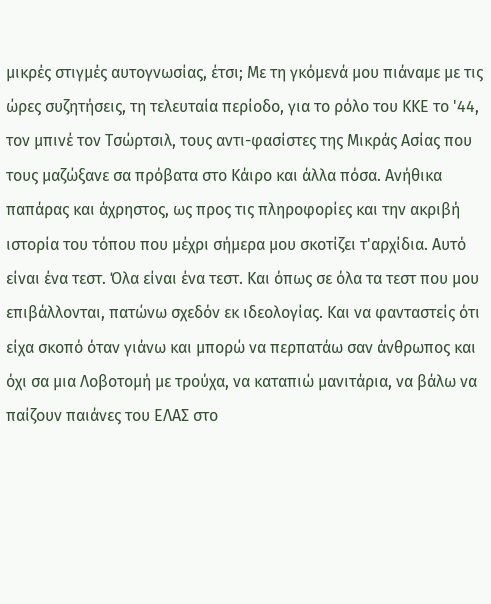μικρές στιγμές αυτογνωσίας, έτσι; Με τη γκόμενά μου πιάναμε με τις ώρες συζητήσεις, τη τελευταία περίοδο, για το ρόλο του ΚΚΕ το '44, τον μπινέ τον Τσώρτσιλ, τους αντι-φασίστες της Μικράς Ασίας που τους μαζώξανε σα πρόβατα στο Κάιρο και άλλα πόσα. Ανήθικα παπάρας και άχρηστος, ως προς τις πληροφορίες και την ακριβή ιστορία του τόπου που μέχρι σήμερα μου σκοτίζει τ'αρχίδια. Αυτό είναι ένα τεστ. Όλα είναι ένα τεστ. Και όπως σε όλα τα τεστ που μου επιβάλλονται, πατώνω σχεδόν εκ ιδεολογίας. Και να φανταστείς ότι είχα σκοπό όταν γιάνω και μπορώ να περπατάω σαν άνθρωπος και όχι σα μια Λοβοτομή με τρούχα, να καταπιώ μανιτάρια, να βάλω να παίζουν παιάνες του ΕΛΑΣ στο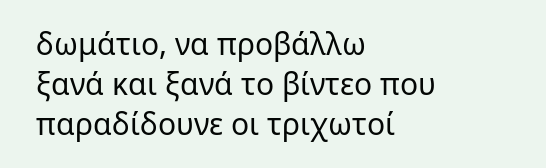δωμάτιο, να προβάλλω ξανά και ξανά το βίντεο που παραδίδουνε οι τριχωτοί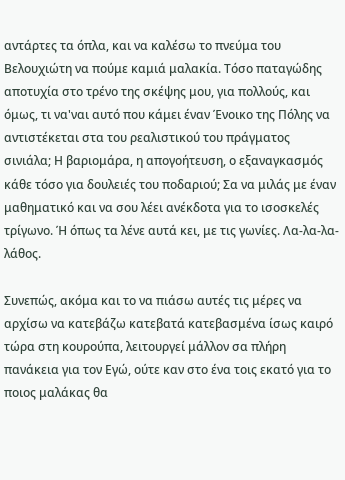αντάρτες τα όπλα, και να καλέσω το πνεύμα του Βελουχιώτη να πούμε καμιά μαλακία. Τόσο παταγώδης αποτυχία στο τρένο της σκέψης μου, για πολλούς, και όμως, τι να'ναι αυτό που κάμει έναν Ένοικο της Πόλης να αντιστέκεται στα του ρεαλιστικού του πράγματος σινιάλα; Η βαριομάρα, η απογοήτευση, ο εξαναγκασμός κάθε τόσο για δουλειές του ποδαριού; Σα να μιλάς με έναν μαθηματικό και να σου λέει ανέκδοτα για το ισοσκελές τρίγωνο. Ή όπως τα λένε αυτά κει, με τις γωνίες. Λα-λα-λα-λάθος.

Συνεπώς, ακόμα και το να πιάσω αυτές τις μέρες να αρχίσω να κατεβάζω κατεβατά κατεβασμένα ίσως καιρό τώρα στη κουρούπα, λειτουργεί μάλλον σα πλήρη πανάκεια για τον Εγώ, ούτε καν στο ένα τοις εκατό για το ποιος μαλάκας θα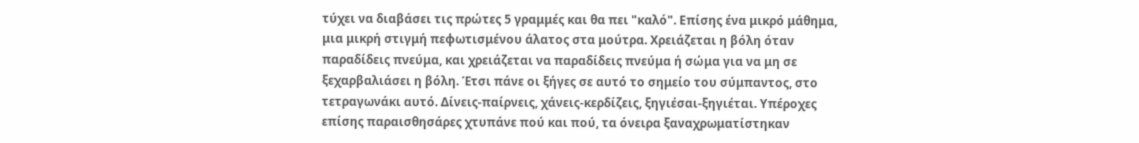τύχει να διαβάσει τις πρώτες 5 γραμμές και θα πει "καλό". Επίσης ένα μικρό μάθημα, μια μικρή στιγμή πεφωτισμένου άλατος στα μούτρα. Χρειάζεται η βόλη όταν παραδίδεις πνεύμα, και χρειάζεται να παραδίδεις πνεύμα ή σώμα για να μη σε ξεχαρβαλιάσει η βόλη. Έτσι πάνε οι ξήγες σε αυτό το σημείο του σύμπαντος, στο τετραγωνάκι αυτό. Δίνεις-παίρνεις, χάνεις-κερδίζεις, ξηγιέσαι-ξηγιέται. Υπέροχες επίσης παραισθησάρες χτυπάνε πού και πού, τα όνειρα ξαναχρωματίστηκαν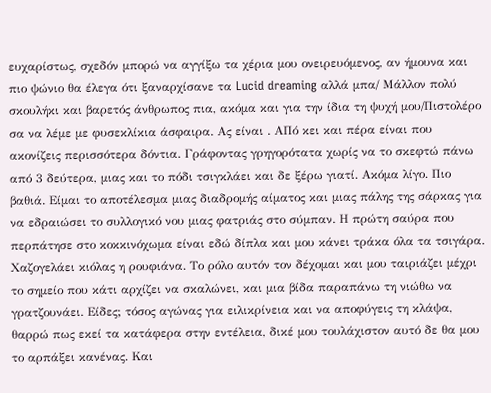ευχαρίστως, σχεδόν μπορώ να αγγίξω τα χέρια μου ονειρευόμενος, αν ήμουνα και πιο ψώνιο θα έλεγα ότι ξαναρχίσανε τα Lucid dreaming αλλά μπα/ Μάλλον πολύ σκουλήκι και βαρετός άνθρωπος πια, ακόμα και για την ίδια τη ψυχή μου/Πιστολέρο σα να λέμε με φυσεκλίκια άσφαιρα. Ας είναι . ΑΠό κει και πέρα είναι που ακονίζεις περισσότερα δόντια. Γράφοντας γρηγορότατα χωρίς να το σκεφτώ πάνω από 3 δεύτερα, μιας και το πόδι τσιγκλάει και δε ξέρω γιατί. Ακόμα λίγο. Πιο βαθιά. Είμαι το αποτέλεσμα μιας διαδρομής αίματος και μιας πάλης της σάρκας για να εδραιώσει το συλλογικό νου μιας φατριάς στο σύμπαν. Η πρώτη σαύρα που περπάτησε στο κοκκινόχωμα είναι εδώ δίπλα και μου κάνει τράκα όλα τα τσιγάρα. Χαζογελάει κιόλας η ρουφιάνα. Το ρόλο αυτόν τον δέχομαι και μου ταιριάζει μέχρι το σημείο που κάτι αρχίζει να σκαλώνει, και μια βίδα παραπάνω τη νιώθω να γρατζουνάει. Είδες; τόσος αγώνας για ειλικρίνεια και να αποφύγεις τη κλάψα, θαρρώ πως εκεί τα κατάφερα στην εντέλεια, δικέ μου τουλάχιστον αυτό δε θα μου το αρπάξει κανένας. Και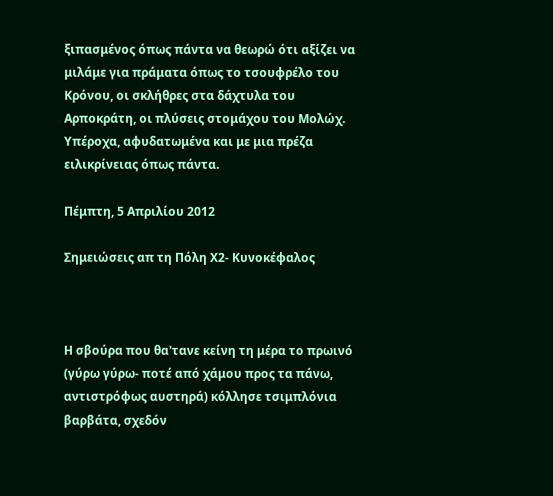ξιπασμένος όπως πάντα να θεωρώ ότι αξίζει να μιλάμε για πράματα όπως το τσουφρέλο του Κρόνου, οι σκλήθρες στα δάχτυλα του Αρποκράτη, οι πλύσεις στομάχου του Μολώχ. Υπέροχα, αφυδατωμένα και με μια πρέζα ειλικρίνειας όπως πάντα.

Πέμπτη, 5 Απριλίου 2012

Σημειώσεις απ τη Πόλη Χ2- Κυνοκέφαλος



Η σβούρα που θα'τανε κείνη τη μέρα το πρωινό (γύρω γύρω- ποτέ από χάμου προς τα πάνω, αντιστρόφως αυστηρά) κόλλησε τσιμπλόνια βαρβάτα, σχεδόν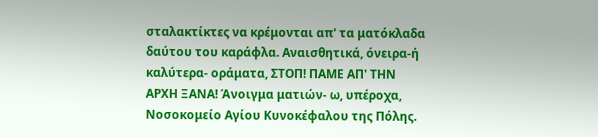σταλακτίκτες να κρέμονται απ' τα ματόκλαδα δαύτου του καράφλα. Αναισθητικά, όνειρα-ή καλύτερα- οράματα, ΣΤΟΠ! ΠΑΜΕ ΑΠ' ΤΗΝ ΑΡΧΗ ΞΑΝΑ! Άνοιγμα ματιών- ω, υπέροχα, Νοσοκομείο Αγίου Κυνοκέφαλου της Πόλης.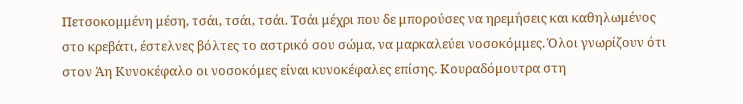Πετσοκομμένη μέση, τσάι, τσάι, τσάι. Τσάι μέχρι που δε μπορούσες να ηρεμήσεις και καθηλωμένος στο κρεβάτι, έστελνες βόλτες το αστρικό σου σώμα, να μαρκαλεύει νοσοκόμμες. Όλοι γνωρίζουν ότι στον Άη Κυνοκέφαλο οι νοσοκόμες είναι κυνοκέφαλες επίσης. Κουραδόμουτρα στη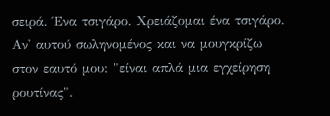σειρά. Ένα τσιγάρο. Χρειάζομαι ένα τσιγάρο. Αν' αυτού σωληνομένος και να μουγκρίζω στον εαυτό μου: "είναι απλά μια εγχείρηση ρουτίνας".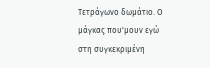Τετράγωνο δωμάτιο. Ο μάγκας που'μουν εγώ στη συγκεκριμένη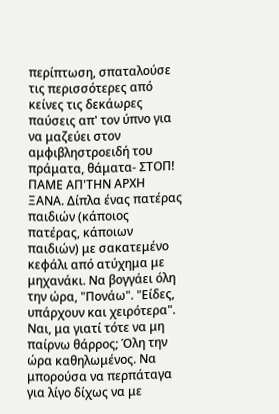περίπτωση, σπαταλούσε τις περισσότερες από κείνες τις δεκάωρες παύσεις απ' τον ύπνο για να μαζεύει στον αμφιβληστροειδή του πράματα, θάματα- ΣΤΟΠ! ΠΑΜΕ ΑΠ'ΤΗΝ ΑΡΧΗ ΞΑΝΑ. Δίπλα ένας πατέρας παιδιών (κάποιος πατέρας, κάποιων παιδιών) με σακατεμένο κεφάλι από ατύχημα με μηχανάκι. Να βογγάει όλη την ώρα, "Πονάω". "Είδες, υπάρχουν και χειρότερα". Ναι, μα γιατί τότε να μη παίρνω θάρρος; Όλη την ώρα καθηλωμένος. Να μπορούσα να περπάταγα για λίγο δίχως να με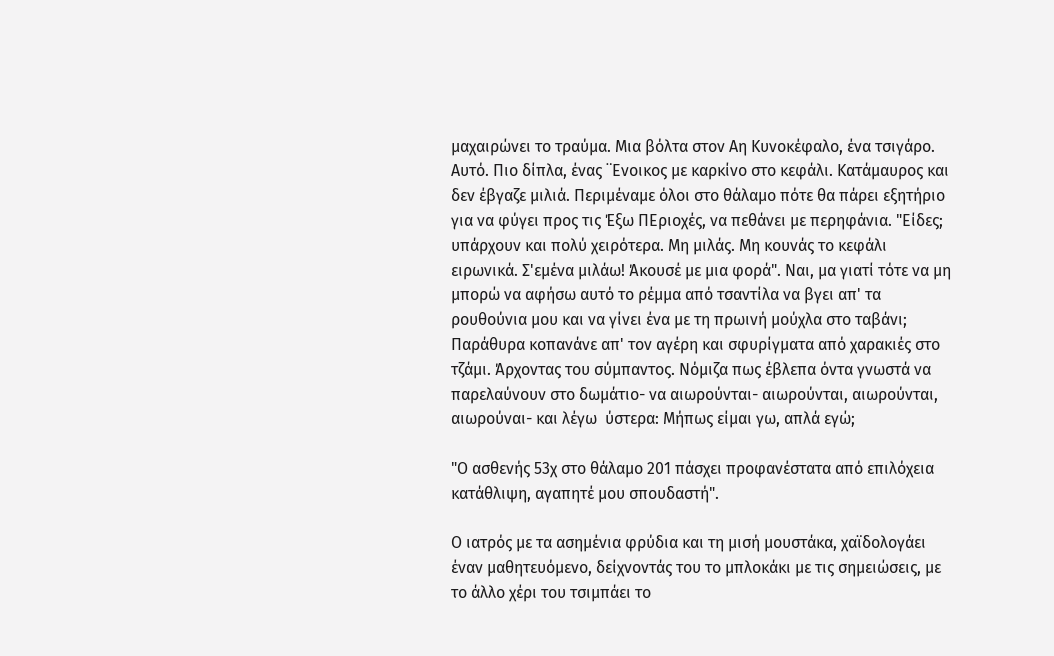μαχαιρώνει το τραύμα. Μια βόλτα στον Αη Κυνοκέφαλο, ένα τσιγάρο. Αυτό. Πιο δίπλα, ένας ¨Ενοικος με καρκίνο στο κεφάλι. Κατάμαυρος και δεν έβγαζε μιλιά. Περιμέναμε όλοι στο θάλαμο πότε θα πάρει εξητήριο για να φύγει προς τις Έξω ΠΕριοχές, να πεθάνει με περηφάνια. "Είδες; υπάρχουν και πολύ χειρότερα. Μη μιλάς. Μη κουνάς το κεφάλι ειρωνικά. Σ'εμένα μιλάω! Άκουσέ με μια φορά". Ναι, μα γιατί τότε να μη μπορώ να αφήσω αυτό το ρέμμα από τσαντίλα να βγει απ' τα ρουθούνια μου και να γίνει ένα με τη πρωινή μούχλα στο ταβάνι; Παράθυρα κοπανάνε απ' τον αγέρη και σφυρίγματα από χαρακιές στο τζάμι. Άρχοντας του σύμπαντος. Νόμιζα πως έβλεπα όντα γνωστά να παρελαύνουν στο δωμάτιο- να αιωρούνται- αιωρούνται, αιωρούνται, αιωρούναι- και λέγω  ύστερα: Μήπως είμαι γω, απλά εγώ;

"Ο ασθενής 53χ στο θάλαμο 201 πάσχει προφανέστατα από επιλόχεια κατάθλιψη, αγαπητέ μου σπουδαστή".

Ο ιατρός με τα ασημένια φρύδια και τη μισή μουστάκα, χαϊδολογάει έναν μαθητευόμενο, δείχνοντάς του το μπλοκάκι με τις σημειώσεις, με το άλλο χέρι του τσιμπάει το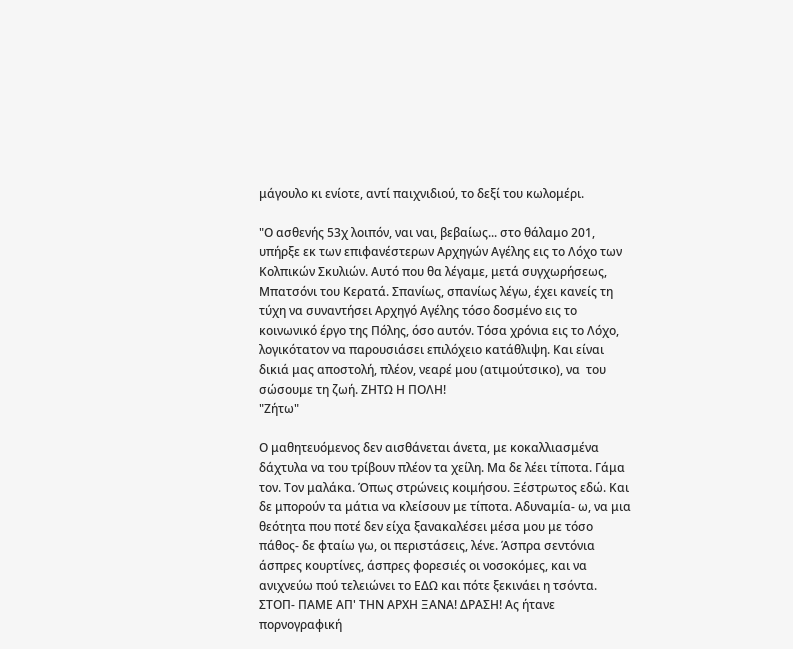μάγουλο κι ενίοτε, αντί παιχνιδιού, το δεξί του κωλομέρι.

"Ο ασθενής 53χ λοιπόν, ναι ναι, βεβαίως... στο θάλαμο 201, υπήρξε εκ των επιφανέστερων Αρχηγών Αγέλης εις το Λόχο των Κολπικών Σκυλιών. Αυτό που θα λέγαμε, μετά συγχωρήσεως, Μπατσόνι του Κερατά. Σπανίως, σπανίως λέγω, έχει κανείς τη τύχη να συναντήσει Αρχηγό Αγέλης τόσο δοσμένο εις το κοινωνικό έργο της Πόλης, όσο αυτόν. Τόσα χρόνια εις το Λόχο, λογικότατον να παρουσιάσει επιλόχειο κατάθλιψη. Και είναι δικιά μας αποστολή, πλέον, νεαρέ μου (ατιμούτσικο), να  του σώσουμε τη ζωή. ΖΗΤΩ Η ΠΟΛΗ!
"Ζήτω"

Ο μαθητευόμενος δεν αισθάνεται άνετα, με κοκαλλιασμένα δάχτυλα να του τρίβουν πλέον τα χείλη. Μα δε λέει τίποτα. Γάμα τον. Τον μαλάκα. Όπως στρώνεις κοιμήσου. Ξέστρωτος εδώ. Και δε μπορούν τα μάτια να κλείσουν με τίποτα. Αδυναμία- ω, να μια θεότητα που ποτέ δεν είχα ξανακαλέσει μέσα μου με τόσο πάθος- δε φταίω γω, οι περιστάσεις, λένε. Άσπρα σεντόνια άσπρες κουρτίνες, άσπρες φορεσιές οι νοσοκόμες, και να ανιχνεύω πού τελειώνει το ΕΔΩ και πότε ξεκινάει η τσόντα. ΣΤΟΠ- ΠΑΜΕ ΑΠ' ΤΗΝ ΑΡΧΗ ΞΑΝΑ! ΔΡΑΣΗ! Ας ήτανε πορνογραφική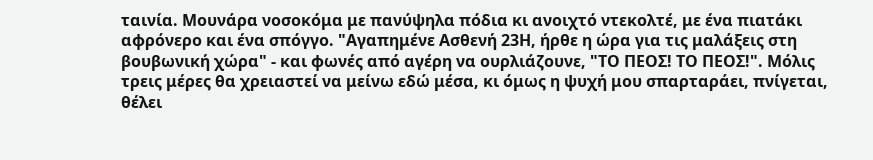ταινία. Μουνάρα νοσοκόμα με πανύψηλα πόδια κι ανοιχτό ντεκολτέ, με ένα πιατάκι αφρόνερο και ένα σπόγγο. "Αγαπημένε Ασθενή 23Η, ήρθε η ώρα για τις μαλάξεις στη βουβωνική χώρα" - και φωνές από αγέρη να ουρλιάζουνε, "ΤΟ ΠΕΟΣ! ΤΟ ΠΕΟΣ!". Μόλις τρεις μέρες θα χρειαστεί να μείνω εδώ μέσα, κι όμως η ψυχή μου σπαρταράει, πνίγεται, θέλει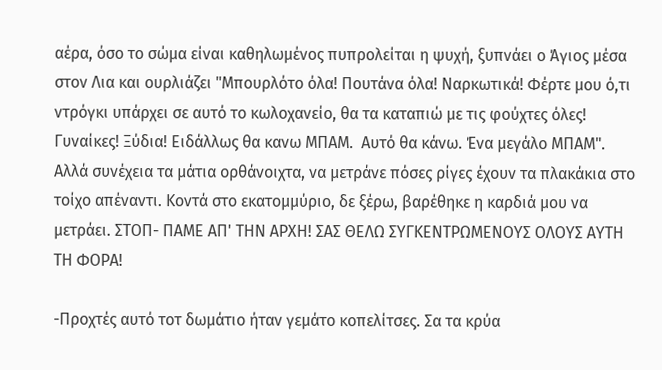αέρα, όσο το σώμα είναι καθηλωμένος πυπρολείται η ψυχή, ξυπνάει ο Άγιος μέσα στον Λια και ουρλιάζει "Μπουρλότο όλα! Πουτάνα όλα! Ναρκωτικά! Φέρτε μου ό,τι ντρόγκι υπάρχει σε αυτό το κωλοχανείο, θα τα καταπιώ με τις φούχτες όλες! Γυναίκες! Ξύδια! Ειδάλλως θα κανω ΜΠΑΜ.  Αυτό θα κάνω. Ένα μεγάλο ΜΠΑΜ". Αλλά συνέχεια τα μάτια ορθάνοιχτα, να μετράνε πόσες ρίγες έχουν τα πλακάκια στο τοίχο απέναντι. Κοντά στο εκατομμύριο, δε ξέρω, βαρέθηκε η καρδιά μου να μετράει. ΣΤΟΠ- ΠΑΜΕ ΑΠ' ΤΗΝ ΑΡΧΗ! ΣΑΣ ΘΕΛΩ ΣΥΓΚΕΝΤΡΩΜΕΝΟΥΣ ΟΛΟΥΣ ΑΥΤΗ ΤΗ ΦΟΡΑ!

-Προχτές αυτό τοτ δωμάτιο ήταν γεμάτο κοπελίτσες. Σα τα κρύα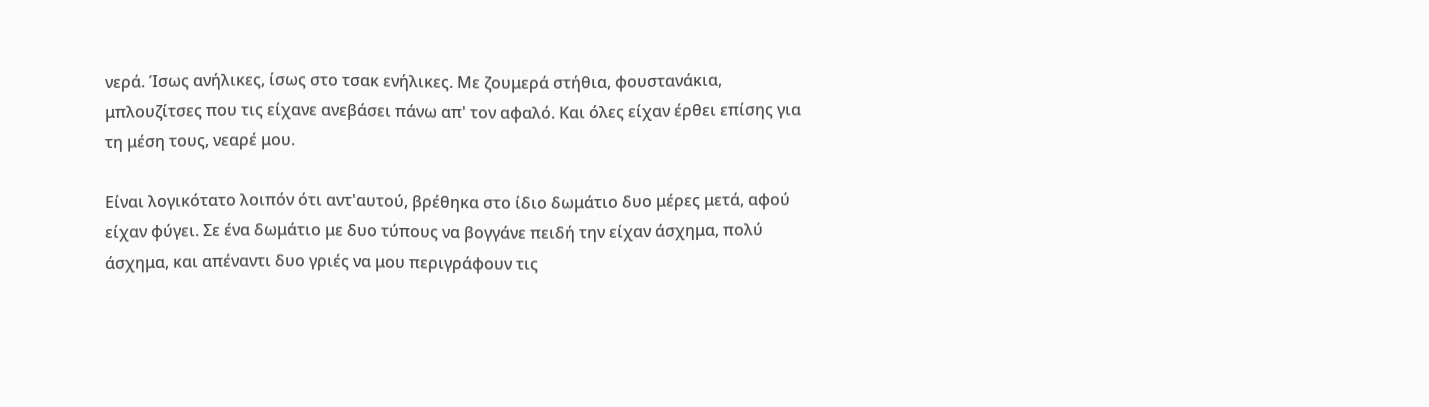νερά. Ίσως ανήλικες, ίσως στο τσακ ενήλικες. Με ζουμερά στήθια, φουστανάκια, μπλουζίτσες που τις είχανε ανεβάσει πάνω απ' τον αφαλό. Και όλες είχαν έρθει επίσης για τη μέση τους, νεαρέ μου.

Είναι λογικότατο λοιπόν ότι αντ'αυτού, βρέθηκα στο ίδιο δωμάτιο δυο μέρες μετά, αφού είχαν φύγει. Σε ένα δωμάτιο με δυο τύπους να βογγάνε πειδή την είχαν άσχημα, πολύ άσχημα, και απέναντι δυο γριές να μου περιγράφουν τις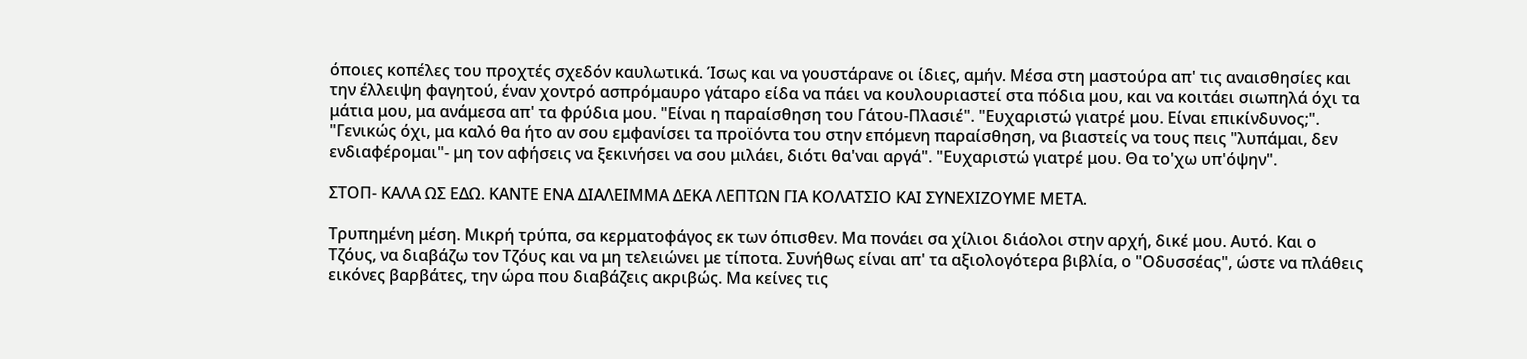όποιες κοπέλες του προχτές σχεδόν καυλωτικά. Ίσως και να γουστάρανε οι ίδιες, αμήν. Μέσα στη μαστούρα απ' τις αναισθησίες και την έλλειψη φαγητού, έναν χοντρό ασπρόμαυρο γάταρο είδα να πάει να κουλουριαστεί στα πόδια μου, και να κοιτάει σιωπηλά όχι τα μάτια μου, μα ανάμεσα απ' τα φρύδια μου. "Είναι η παραίσθηση του Γάτου-Πλασιέ". "Ευχαριστώ γιατρέ μου. Είναι επικίνδυνος;". "Γενικώς όχι, μα καλό θα ήτο αν σου εμφανίσει τα προϊόντα του στην επόμενη παραίσθηση, να βιαστείς να τους πεις "λυπάμαι, δεν ενδιαφέρομαι"- μη τον αφήσεις να ξεκινήσει να σου μιλάει, διότι θα'ναι αργά". "Ευχαριστώ γιατρέ μου. Θα το'χω υπ'όψην".

ΣΤΟΠ- ΚΑΛΑ ΩΣ ΕΔΩ. ΚΑΝΤΕ ΕΝΑ ΔΙΑΛΕΙΜΜΑ ΔΕΚΑ ΛΕΠΤΩΝ ΓΙΑ ΚΟΛΑΤΣΙΟ ΚΑΙ ΣΥΝΕΧΙΖΟΥΜΕ ΜΕΤΑ.

Τρυπημένη μέση. Μικρή τρύπα, σα κερματοφάγος εκ των όπισθεν. Μα πονάει σα χίλιοι διάολοι στην αρχή, δικέ μου. Αυτό. Και ο Τζόυς, να διαβάζω τον Τζόυς και να μη τελειώνει με τίποτα. Συνήθως είναι απ' τα αξιολογότερα βιβλία, ο "Οδυσσέας", ώστε να πλάθεις εικόνες βαρβάτες, την ώρα που διαβάζεις ακριβώς. Μα κείνες τις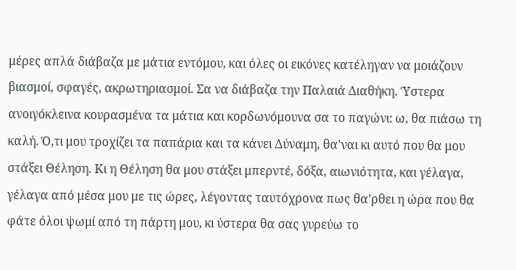μέρες απλά διάβαζα με μάτια εντόμου, και όλες οι εικόνες κατέληγαν να μοιάζουν βιασμοί, σφαγές, ακρωτηριασμοί. Σα να διάβαζα την Παλαιά Διαθήκη. Ύστερα ανοιγόκλεινα κουρασμένα τα μάτια και κορδωνόμουνα σα το παγώνι: ω, θα πιάσω τη καλή. Ό,τι μου τροχίζει τα παπάρια και τα κάνει Δύναμη, θα'ναι κι αυτό που θα μου στάξει Θέληση. Κι η Θέληση θα μου στάξει μπερντέ, δόξα, αιωνιότητα, και γέλαγα, γέλαγα από μέσα μου με τις ώρες, λέγοντας ταυτόχρονα πως θα'ρθει η ώρα που θα φάτε όλοι ψωμί από τη πάρτη μου, κι ύστερα θα σας γυρεύω το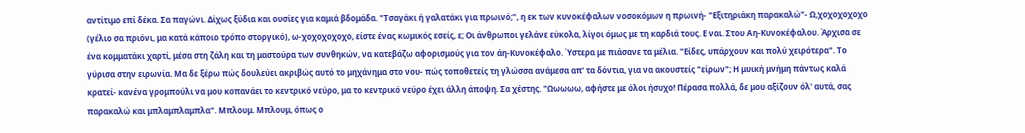αντίτιμο επί δέκα. Σα παγώνι. Δίχως ξύδια και ουσίες για καμιά βδομάδα. "Τσαγάκι ή γαλατάκι για πρωινό;", η εκ των κυνοκέφαλων νοσοκόμων η πρωινή- "Εξιτηριάκη παρακαλώ"- Ω,χοχοχοχοχο (γέλιο σα πριόνι, μα κατά κάποιο τρόπο στοργικό), ω-χοχοχοχοχο, είστε ένας κωμικός εσείς, ε; Οι άνθρωποι γελάνε εύκολα, λίγοι όμως με τη καρδιά τους. Ε ναι. Στου Αη-Κυνοκέφαλου. Άρχισα σε ένα κομματάκι χαρτί, μέσα στη ζάλη και τη μαστούρα των συνθηκών, να κατεβάζω αφορισμούς για τον άη-Κυνοκέφαλο. Ύστερα με πιάσανε τα μέλια. "Είδες, υπάρχουν και πολύ χειρότερα". Το γύρισα στην ειρωνία. Μα δε ξέρω πώς δουλεύει ακριβώς αυτό το μηχάνημα στο νου- πώς τοποθετείς τη γλώσσα ανάμεσα απ' τα δόντια, για να ακουστείς "είρων"; Η μυική μνήμη πάντως καλά κρατεί- κανένα γρομπούλι να μου κοπανάει το κεντρικό νεύρο, μα το κεντρικό νεύρο έχει άλλη άποψη. Σα χέστης. "Ωωωωω, αφήστε με όλοι ήσυχο! Πέρασα πολλά, δε μου αξίζουν όλ' αυτά, σας παρακαλώ και μπλαμπλαμπλα". Μπλουμ. Μπλουμ, όπως ο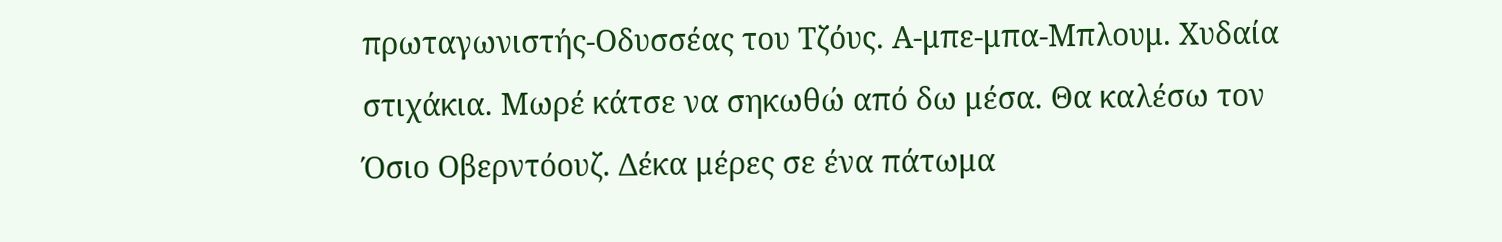πρωταγωνιστής-Οδυσσέας του Τζόυς. Α-μπε-μπα-Μπλουμ. Χυδαία στιχάκια. Μωρέ κάτσε να σηκωθώ από δω μέσα. Θα καλέσω τον Όσιο Οβερντόουζ. Δέκα μέρες σε ένα πάτωμα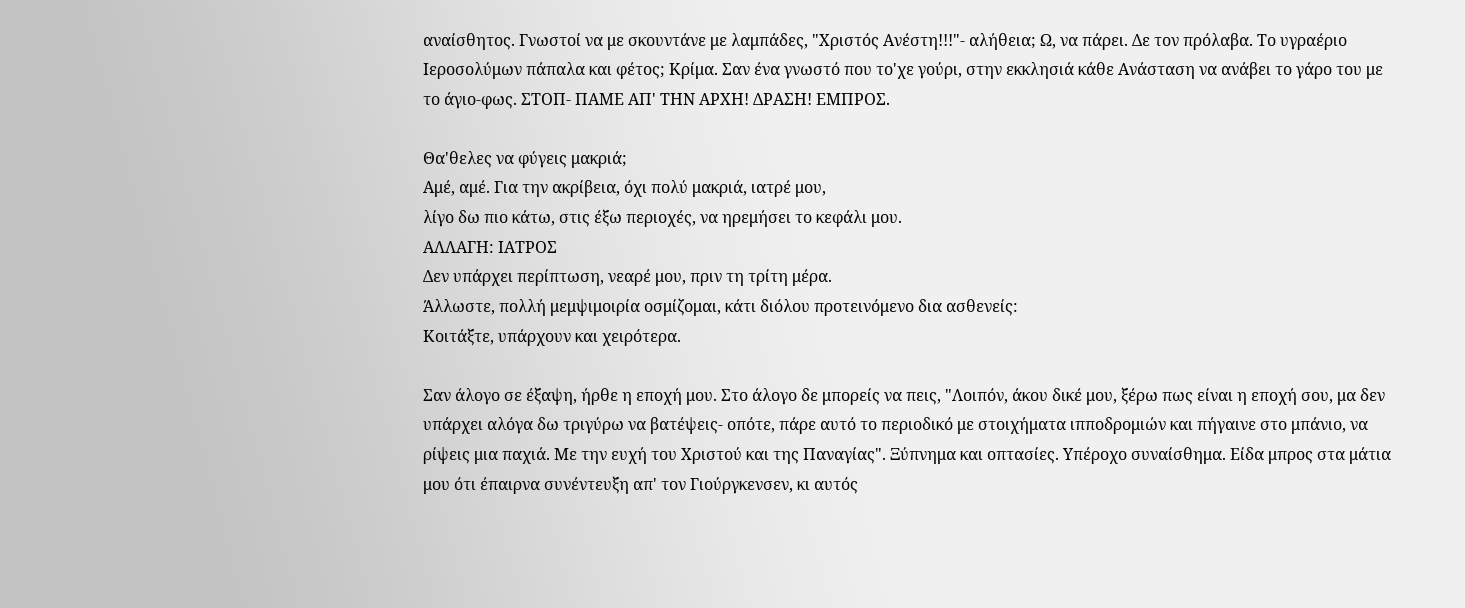αναίσθητος. Γνωστοί να με σκουντάνε με λαμπάδες, "Χριστός Ανέστη!!!"- αλήθεια; Ω, να πάρει. Δε τον πρόλαβα. Το υγραέριο Ιεροσολύμων πάπαλα και φέτος; Κρίμα. Σαν ένα γνωστό που το'χε γούρι, στην εκκλησιά κάθε Ανάσταση να ανάβει το γάρο του με το άγιο-φως. ΣΤΟΠ- ΠΑΜΕ ΑΠ' ΤΗΝ ΑΡΧΗ! ΔΡΑΣΗ! ΕΜΠΡΟΣ.

Θα'θελες να φύγεις μακριά;
Αμέ, αμέ. Για την ακρίβεια, όχι πολύ μακριά, ιατρέ μου,
λίγο δω πιο κάτω, στις έξω περιοχές, να ηρεμήσει το κεφάλι μου.
ΑΛΛΑΓΗ: ΙΑΤΡΟΣ
Δεν υπάρχει περίπτωση, νεαρέ μου, πριν τη τρίτη μέρα.
Άλλωστε, πολλή μεμψιμοιρία οσμίζομαι, κάτι διόλου προτεινόμενο δια ασθενείς:
Κοιτάξτε, υπάρχουν και χειρότερα.

Σαν άλογο σε έξαψη, ήρθε η εποχή μου. Στο άλογο δε μπορείς να πεις, "Λοιπόν, άκου δικέ μου, ξέρω πως είναι η εποχή σου, μα δεν υπάρχει αλόγα δω τριγύρω να βατέψεις- οπότε, πάρε αυτό το περιοδικό με στοιχήματα ιπποδρομιών και πήγαινε στο μπάνιο, να ρίψεις μια παχιά. Με την ευχή του Χριστού και της Παναγίας". Ξύπνημα και οπτασίες. Υπέροχο συναίσθημα. Είδα μπρος στα μάτια μου ότι έπαιρνα συνέντευξη απ' τον Γιούργκενσεν, κι αυτός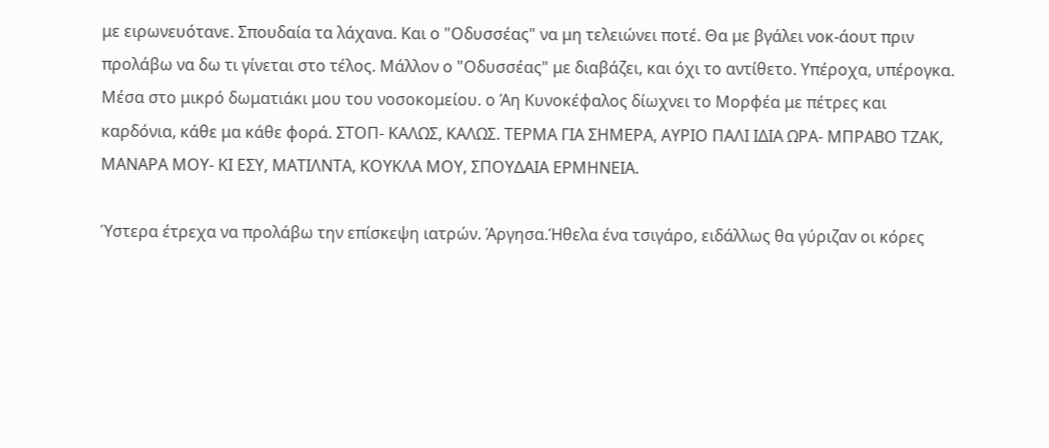με ειρωνευότανε. Σπουδαία τα λάχανα. Και ο "Οδυσσέας" να μη τελειώνει ποτέ. Θα με βγάλει νοκ-άουτ πριν προλάβω να δω τι γίνεται στο τέλος. Μάλλον ο "Οδυσσέας" με διαβάζει, και όχι το αντίθετο. Υπέροχα, υπέρογκα. Μέσα στο μικρό δωματιάκι μου του νοσοκομείου. ο Άη Κυνοκέφαλος δίωχνει το Μορφέα με πέτρες και καρδόνια, κάθε μα κάθε φορά. ΣΤΟΠ- ΚΑΛΩΣ, ΚΑΛΩΣ. ΤΕΡΜΑ ΓΙΑ ΣΗΜΕΡΑ, ΑΥΡΙΟ ΠΑΛΙ ΙΔΙΑ ΩΡΑ- ΜΠΡΑΒΟ ΤΖΑΚ, ΜΑΝΑΡΑ ΜΟΥ- ΚΙ ΕΣΥ, ΜΑΤΙΛΝΤΑ, ΚΟΥΚΛΑ ΜΟΥ, ΣΠΟΥΔΑΙΑ ΕΡΜΗΝΕΙΑ.

Ύστερα έτρεχα να προλάβω την επίσκεψη ιατρών. Άργησα.Ήθελα ένα τσιγάρο, ειδάλλως θα γύριζαν οι κόρες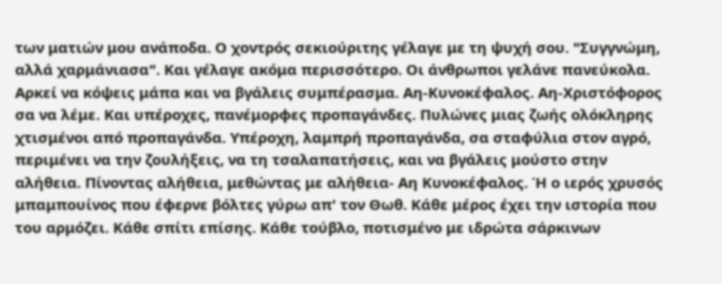των ματιών μου ανάποδα. Ο χοντρός σεκιούριτης γέλαγε με τη ψυχή σου. "Συγγνώμη, αλλά χαρμάνιασα". Και γέλαγε ακόμα περισσότερο. Οι άνθρωποι γελάνε πανεύκολα. Αρκεί να κόψεις μάπα και να βγάλεις συμπέρασμα. Αη-Κυνοκέφαλος. Aη-Χριστόφορος σα να λέμε. Και υπέροχες, πανέμορφες προπαγάνδες. Πυλώνες μιας ζωής ολόκληρης χτισμένοι από προπαγάνδα. Υπέροχη, λαμπρή προπαγάνδα, σα σταφύλια στον αγρό, περιμένει να την ζουλήξεις, να τη τσαλαπατήσεις, και να βγάλεις μούστο στην αλήθεια. Πίνοντας αλήθεια, μεθώντας με αλήθεια- Αη Κυνοκέφαλος. Ή ο ιερός χρυσός μπαμπουίνος που έφερνε βόλτες γύρω απ' τον Θωθ. Κάθε μέρος έχει την ιστορία που του αρμόζει. Κάθε σπίτι επίσης. Κάθε τούβλο, ποτισμένο με ιδρώτα σάρκινων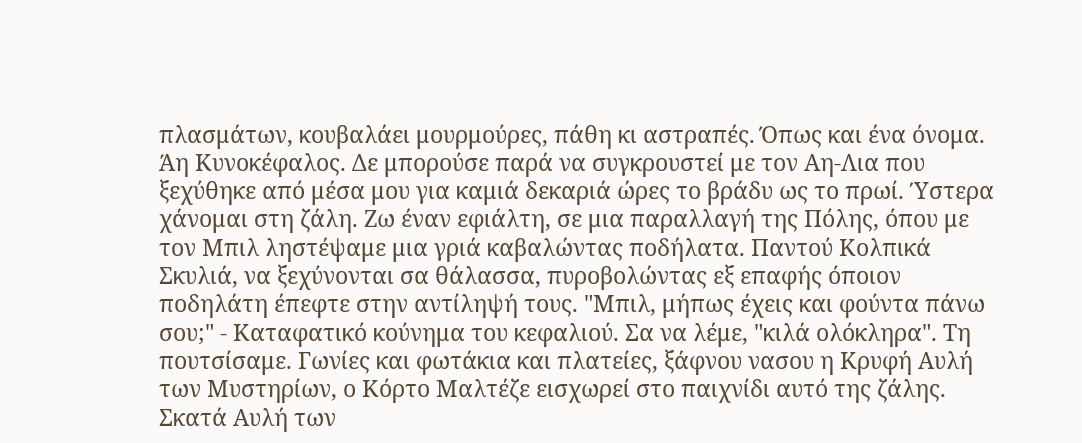πλασμάτων, κουβαλάει μουρμούρες, πάθη κι αστραπές. Όπως και ένα όνομα. Άη Κυνοκέφαλος. Δε μπορούσε παρά να συγκρουστεί με τον Αη-Λια που ξεχύθηκε από μέσα μου για καμιά δεκαριά ώρες το βράδυ ως το πρωί. Ύστερα χάνομαι στη ζάλη. Ζω έναν εφιάλτη, σε μια παραλλαγή της Πόλης, όπου με τον Μπιλ ληστέψαμε μια γριά καβαλώντας ποδήλατα. Παντού Κολπικά Σκυλιά, να ξεχύνονται σα θάλασσα, πυροβολώντας εξ επαφής όποιον ποδηλάτη έπεφτε στην αντίληψή τους. "Μπιλ, μήπως έχεις και φούντα πάνω σου;" - Καταφατικό κούνημα του κεφαλιού. Σα να λέμε, "κιλά ολόκληρα". Τη πουτσίσαμε. Γωνίες και φωτάκια και πλατείες, ξάφνου νασου η Κρυφή Αυλή των Μυστηρίων, ο Κόρτο Μαλτέζε εισχωρεί στο παιχνίδι αυτό της ζάλης. Σκατά Αυλή των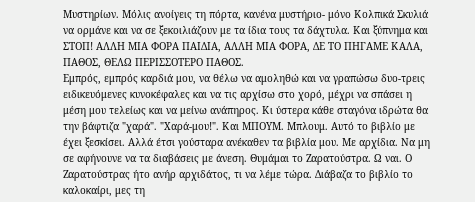Μυστηρίων. Μόλις ανοίγεις τη πόρτα, κανένα μυστήριο- μόνο Κολπικά Σκυλιά να ορμάνε και να σε ξεκοιλιάζουν με τα ίδια τους τα δάχτυλα. Και ξύπνημα και ΣΤΟΠ! ΑΛΛΗ ΜΙΑ ΦΟΡΑ ΠΑΙΔΙΑ, ΑΛΛΗ ΜΙΑ ΦΟΡΑ, ΔΕ ΤΟ ΠΗΓΑΜΕ ΚΑΛΑ, ΠΑΘΟΣ, ΘΕΛΩ ΠΕΡΙΣΣΟΤΕΡΟ ΠΑΘΟΣ.
Εμπρός, εμπρός καρδιά μου, να θέλω να αμοληθώ και να γραπώσω δυο-τρεις ειδικευόμενες κυνοκέφαλες και να τις αρχίσω στο χορό, μέχρι να σπάσει η μέση μου τελείως και να μείνω ανάπηρος. Κι ύστερα κάθε σταγόνα ιδρώτα θα την βάφτιζα "χαρά". "Χαρά-μου!". Και ΜΠΟΥΜ. Μπλουμ. Αυτό το βιβλίο με έχει ξεσκίσει. Αλλά έτσι γούσταρα ανέκαθεν τα βιβλία μου. Με αρχίδια. Να μη σε αφήνουνε να τα διαβάσεις με άνεση. Θυμάμαι το Ζαρατούστρα. Ω ναι. Ο Ζαρατούστρας ήτο ανήρ αρχιδάτος, τι να λέμε τώρα. Διάβαζα το βιβλίο το καλοκαίρι, μες τη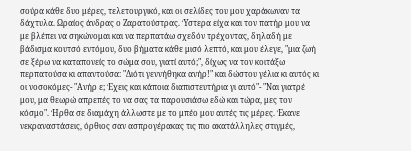σούρα κάθε δυο μέρες, τελετουργικό, και οι σελίδες του μου χαράκωναν τα δάχτυλα. Ωραίος άνδρας ο Ζαρατούστρας. Ύστερα είχα και τον πατήρ μου να με βλέπει να σηκώνομαι και να περπατάω σχεδόν τρέχοντας, δηλαδή με βάδισμα κουτσό εντόμου, δυο βήματα κάθε μισό λεπτό, και μου έλεγε, "μια ζωή σε ξέρω να καταπονείς το σώμα σου, γιατί αυτό;", δίχως να τον κοιτάξω περπατούσα κι απαντούσα: "Διότι γεννήθηκα ανήρ!" και δώστου γέλια κι αυτός κι οι νοσοκόμες- "Ανήρ ε; Έχεις και κάποια διαπιστευτήρια γι αυτό"- "Ναι γιατρέ μου, μα θεωρώ απρεπές το να σας τα παρουσιάσω εδώ και τώρα, μες τον κόσμο". Ήρθα σε διαμάχη άλλωστε με το μπέο μου αυτές τις μέρες. Έκανε νεκραναστάσεις, όρθιος σαν ασπρογέρακας τις πιο ακατάλληλες στιγμές,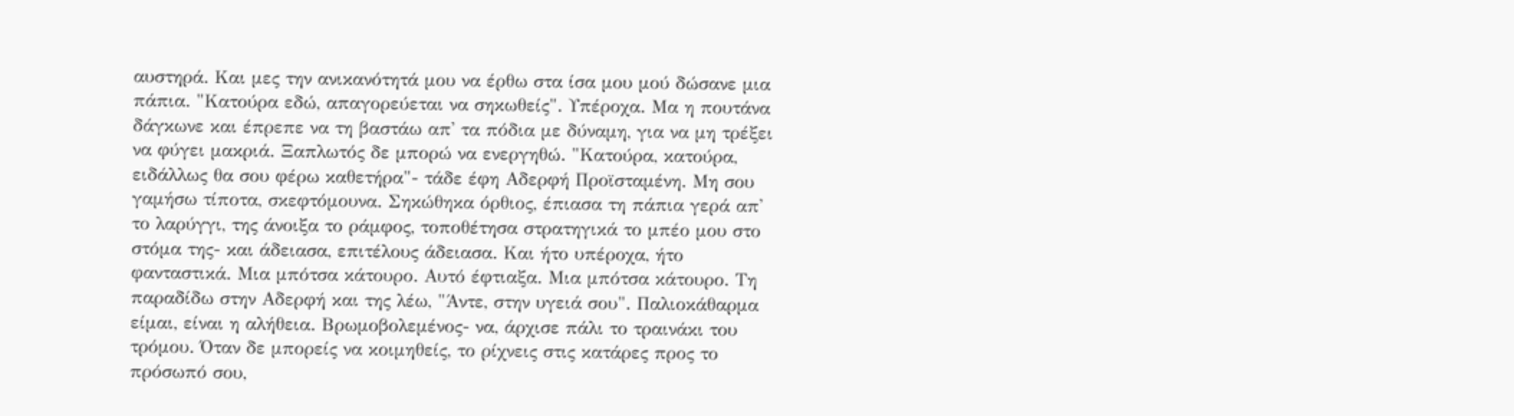αυστηρά. Και μες την ανικανότητά μου να έρθω στα ίσα μου μού δώσανε μια πάπια. "Κατούρα εδώ, απαγορεύεται να σηκωθείς". Υπέροχα. Μα η πουτάνα δάγκωνε και έπρεπε να τη βαστάω απ' τα πόδια με δύναμη, για να μη τρέξει να φύγει μακριά. Ξαπλωτός δε μπορώ να ενεργηθώ. "Κατούρα, κατούρα, ειδάλλως θα σου φέρω καθετήρα"- τάδε έφη Αδερφή Προϊσταμένη. Μη σου γαμήσω τίποτα, σκεφτόμουνα. Σηκώθηκα όρθιος, έπιασα τη πάπια γερά απ' το λαρύγγι, της άνοιξα το ράμφος, τοποθέτησα στρατηγικά το μπέο μου στο στόμα της- και άδειασα, επιτέλους άδειασα. Και ήτο υπέροχα, ήτο φανταστικά. Μια μπότσα κάτουρο. Αυτό έφτιαξα. Μια μπότσα κάτουρο. Τη παραδίδω στην Αδερφή και της λέω, "Άντε, στην υγειά σου". Παλιοκάθαρμα είμαι, είναι η αλήθεια. Βρωμοβολεμένος- να, άρχισε πάλι το τραινάκι του τρόμου. Όταν δε μπορείς να κοιμηθείς, το ρίχνεις στις κατάρες προς το πρόσωπό σου,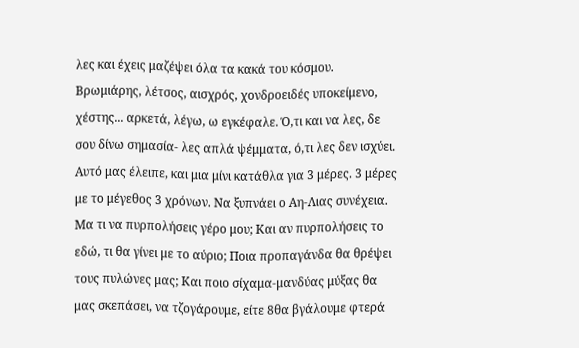λες και έχεις μαζέψει όλα τα κακά του κόσμου. Βρωμιάρης, λέτσος, αισχρός, χονδροειδές υποκείμενο, χέστης... αρκετά, λέγω, ω εγκέφαλε. Ό,τι και να λες, δε σου δίνω σημασία- λες απλά ψέμματα, ό,τι λες δεν ισχύει. Αυτό μας έλειπε, και μια μίνι κατάθλα για 3 μέρες. 3 μέρες με το μέγεθος 3 χρόνων. Να ξυπνάει ο Αη-Λιας συνέχεια. Μα τι να πυρπολήσεις γέρο μου; Και αν πυρπολήσεις το εδώ, τι θα γίνει με το αύριο; Ποια προπαγάνδα θα θρέψει τους πυλώνες μας; Και ποιο σίχαμα-μανδύας μύξας θα μας σκεπάσει, να τζογάρουμε, είτε 8θα βγάλουμε φτερά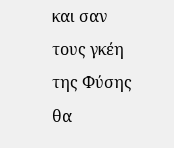και σαν τους γκέη της Φύσης θα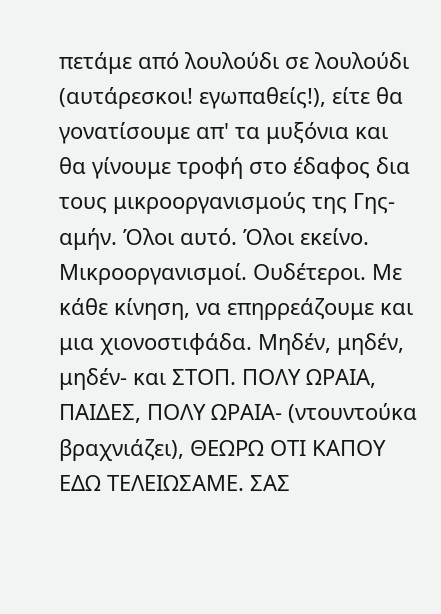πετάμε από λουλούδι σε λουλούδι (αυτάρεσκοι! εγωπαθείς!), είτε θα γονατίσουμε απ' τα μυξόνια και θα γίνουμε τροφή στο έδαφος δια τους μικροοργανισμούς της Γης- αμήν. Όλοι αυτό. Όλοι εκείνο. Μικροοργανισμοί. Ουδέτεροι. Με κάθε κίνηση, να επηρρεάζουμε και μια χιονοστιφάδα. Μηδέν, μηδέν, μηδέν- και ΣΤΟΠ. ΠΟΛΥ ΩΡΑΙΑ, ΠΑΙΔΕΣ, ΠΟΛΥ ΩΡΑΙΑ- (ντουντούκα βραχνιάζει), ΘΕΩΡΩ ΟΤΙ ΚΑΠΟΥ ΕΔΩ ΤΕΛΕΙΩΣΑΜΕ. ΣΑΣ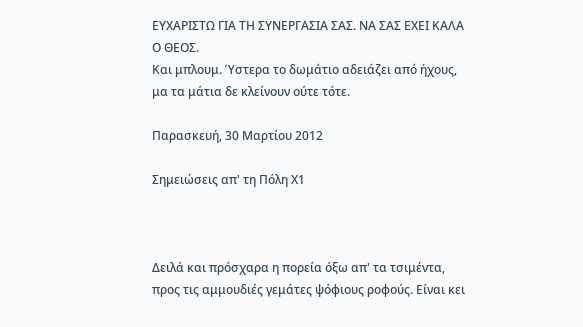ΕΥΧΑΡΙΣΤΩ ΓΙΑ ΤΗ ΣΥΝΕΡΓΑΣΙΑ ΣΑΣ. ΝΑ ΣΑΣ ΕΧΕΙ ΚΑΛΑ Ο ΘΕΟΣ.
Και μπλουμ. Ύστερα το δωμάτιο αδειάζει από ήχους, μα τα μάτια δε κλείνουν ούτε τότε.

Παρασκευή, 30 Μαρτίου 2012

Σημειώσεις απ' τη Πόλη Χ1



Δειλά και πρόσχαρα η πορεία όξω απ' τα τσιμέντα, προς τις αμμουδιές γεμάτες ψόφιους ροφούς. Είναι κει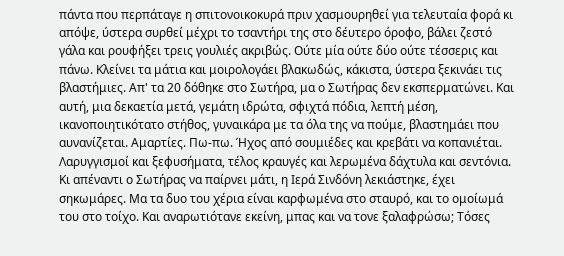πάντα που περπάταγε η σπιτονοικοκυρά πριν χασμουρηθεί για τελευταία φορά κι απόψε, ύστερα συρθεί μέχρι το τσαντήρι της στο δέυτερο όροφο, βάλει ζεστό γάλα και ρουφήξει τρεις γουλιές ακριβώς. Ούτε μία ούτε δύο ούτε τέσσερις και πάνω. Κλείνει τα μάτια και μοιρολογάει βλακωδώς, κάκιστα, ύστερα ξεκινάει τις βλαστήμιες. Απ' τα 20 δόθηκε στο Σωτήρα, μα ο Σωτήρας δεν εκσπερματώνει. Και αυτή, μια δεκαετία μετά, γεμάτη ιδρώτα, σφιχτά πόδια, λεπτή μέση, ικανοποιητικότατο στήθος, γυναικάρα με τα όλα της να πούμε, βλαστημάει που αυνανίζεται. Αμαρτίες. Πω-πω. Ήχος από σουμιέδες και κρεβάτι να κοπανιέται. Λαρυγγισμοί και ξεφυσήματα, τέλος κραυγές και λερωμένα δάχτυλα και σεντόνια. Κι απέναντι ο Σωτήρας να παίρνει μάτι, η Ιερά Σινδόνη λεκιάστηκε, έχει σηκωμάρες. Μα τα δυο του χέρια είναι καρφωμένα στο σταυρό, και το ομοίωμά του στο τοίχο. Και αναρωτιότανε εκείνη, μπας και να τονε ξαλαφρώσω; Τόσες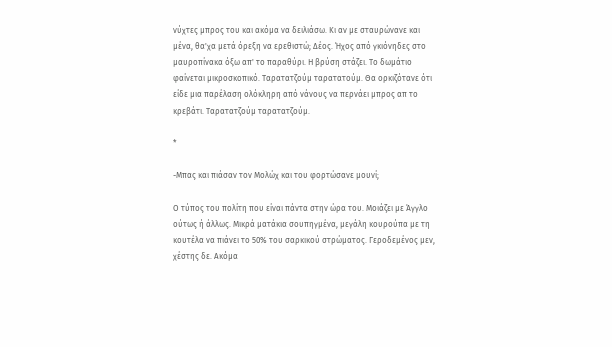νύχτες μπρος του και ακόμα να δειλιάσω. Κι αν με σταυρώνανε και μένα, θα'χα μετά όρεξη να ερεθιστώ; Δέος. Ήχος από γκιόνηδες στο μαυροπίνακα όξω απ' το παραθύρι. Η βρύση στάζει. Το δωμάτιο φαίνεται μικροσκοπικό. Ταρατατζούμ ταρατατούμ. Θα ορκιζότανε ότι είδε μια παρέλαση ολόκληρη από νάνους να περνάει μπρος απ το κρεβάτι. Ταρατατζούμ ταρατατζούμ.

*

-Μπας και πιάσαν τον Μολώχ και του φορτώσανε μουνί;

Ο τύπος του πολίτη που είναι πάντα στην ώρα του. Μοιάζει με Άγγλο ούτως ή άλλως. Μικρά ματάκια σουπηγμένα, μεγάλη κουρούπα με τη κουτέλα να πιάνει το 50% του σαρκικού στρώματος. Γεροδεμένος μεν, χέστης δε. Ακόμα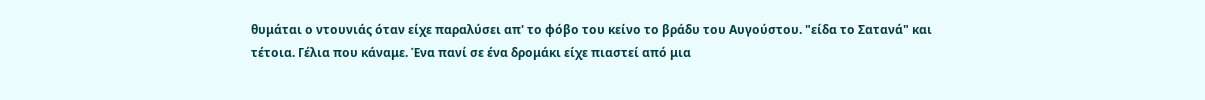θυμάται ο ντουνιάς όταν είχε παραλύσει απ' το φόβο του κείνο το βράδυ του Αυγούστου. "είδα το Σατανά" και τέτοια. Γέλια που κάναμε. Ένα πανί σε ένα δρομάκι είχε πιαστεί από μια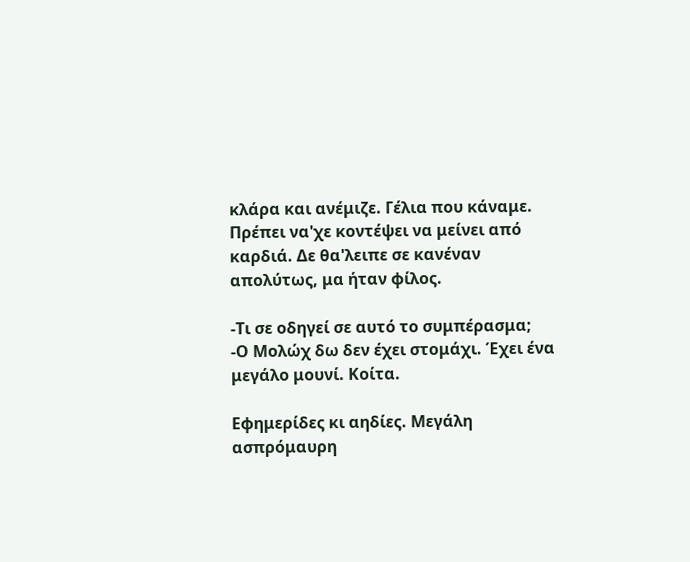κλάρα και ανέμιζε. Γέλια που κάναμε. Πρέπει να'χε κοντέψει να μείνει από καρδιά. Δε θα'λειπε σε κανέναν απολύτως, μα ήταν φίλος.

-Τι σε οδηγεί σε αυτό το συμπέρασμα;
-Ο Μολώχ δω δεν έχει στομάχι. Έχει ένα μεγάλο μουνί. Κοίτα.

Εφημερίδες κι αηδίες. Μεγάλη ασπρόμαυρη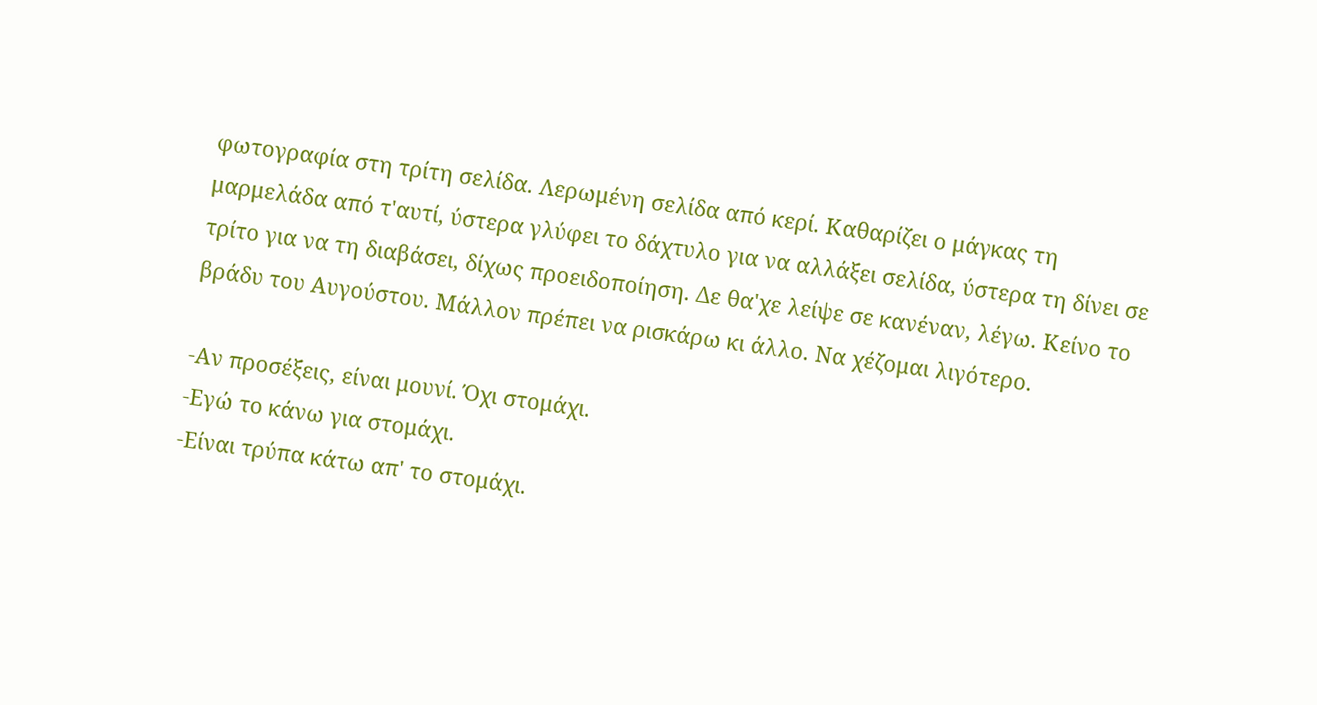φωτογραφία στη τρίτη σελίδα. Λερωμένη σελίδα από κερί. Καθαρίζει ο μάγκας τη μαρμελάδα από τ'αυτί, ύστερα γλύφει το δάχτυλο για να αλλάξει σελίδα, ύστερα τη δίνει σε τρίτο για να τη διαβάσει, δίχως προειδοποίηση. Δε θα'χε λείψε σε κανέναν, λέγω. Κείνο το βράδυ του Αυγούστου. Μάλλον πρέπει να ρισκάρω κι άλλο. Να χέζομαι λιγότερο.

-Αν προσέξεις, είναι μουνί. Όχι στομάχι.
-Εγώ το κάνω για στομάχι.
-Είναι τρύπα κάτω απ' το στομάχι.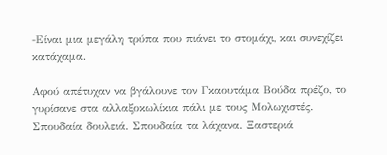-Είναι μια μεγάλη τρύπα που πιάνει το στομάχι, και συνεχίζει κατάχαμα.

Αφού απέτυχαν να βγάλουνε τον Γκαουτάμα Βούδα πρέζο, το γυρίσανε στα αλλαξοκωλίκια πάλι με τους Μολωχιστές. Σπουδαία δουλειά. Σπουδαία τα λάχανα. Ξαστεριά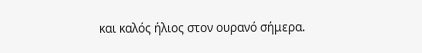και καλός ήλιος στον ουρανό σήμερα.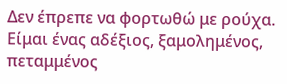Δεν έπρεπε να φορτωθώ με ρούχα. Είμαι ένας αδέξιος, ξαμολημένος, πεταμμένος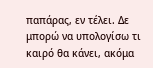παπάρας, εν τέλει. Δε μπορώ να υπολογίσω τι καιρό θα κάνει, ακόμα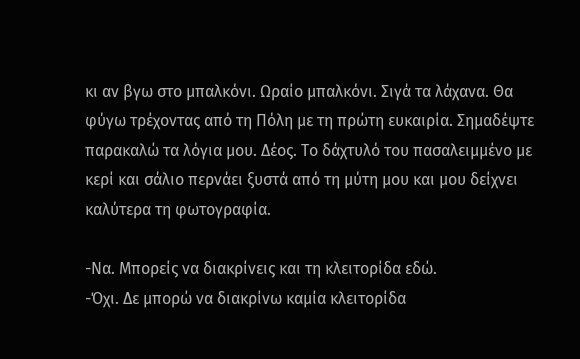κι αν βγω στο μπαλκόνι. Ωραίο μπαλκόνι. Σιγά τα λάχανα. Θα φύγω τρέχοντας από τη Πόλη με τη πρώτη ευκαιρία. Σημαδέψτε παρακαλώ τα λόγια μου. Δέος. Το δάχτυλό του πασαλειμμένο με κερί και σάλιο περνάει ξυστά από τη μύτη μου και μου δείχνει καλύτερα τη φωτογραφία.

-Να. Μπορείς να διακρίνεις και τη κλειτορίδα εδώ.
-Όχι. Δε μπορώ να διακρίνω καμία κλειτορίδα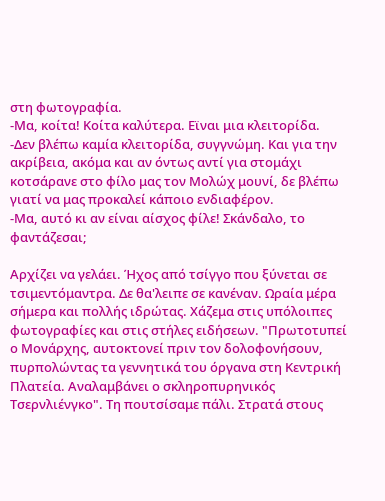στη φωτογραφία.
-Μα, κοίτα! Κοίτα καλύτερα. Εϊναι μια κλειτορίδα.
-Δεν βλέπω καμία κλειτορίδα, συγγνώμη. Και για την ακρίβεια, ακόμα και αν όντως αντί για στομάχι κοτσάρανε στο φίλο μας τον Μολώχ μουνί, δε βλέπω γιατί να μας προκαλεί κάποιο ενδιαφέρον.
-Μα, αυτό κι αν είναι αίσχος φίλε! Σκάνδαλο, το φαντάζεσαι;

Αρχίζει να γελάει. Ήχος από τσίγγο που ξύνεται σε τσιμεντόμαντρα. Δε θα'λειπε σε κανέναν. Ωραία μέρα σήμερα και πολλής ιδρώτας. Χάζεμα στις υπόλοιπες φωτογραφίες και στις στήλες ειδήσεων. "Πρωτοτυπεί ο Μονάρχης, αυτοκτονεί πριν τον δολοφονήσουν, πυρπολώντας τα γεννητικά του όργανα στη Κεντρική Πλατεία. Αναλαμβάνει ο σκληροπυρηνικός Τσερνλιένγκο". Τη πουτσίσαμε πάλι. Στρατά στους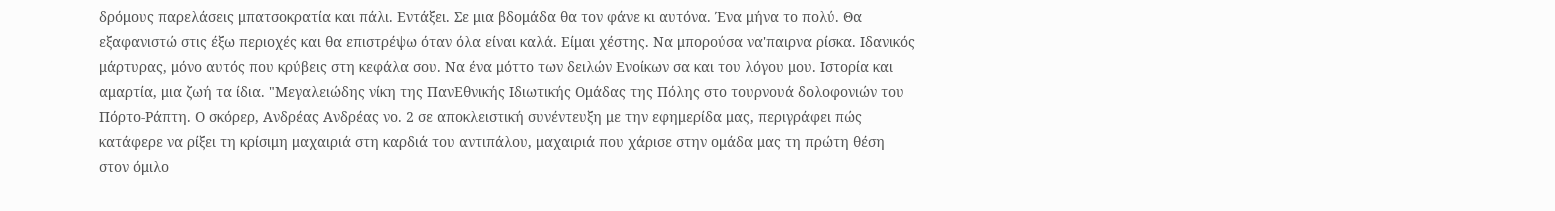δρόμους παρελάσεις μπατσοκρατία και πάλι. Εντάξει. Σε μια βδομάδα θα τον φάνε κι αυτόνα. Ένα μήνα το πολύ. Θα εξαφανιστώ στις έξω περιοχές και θα επιστρέψω όταν όλα είναι καλά. Είμαι χέστης. Να μπορούσα να'παιρνα ρίσκα. Ιδανικός μάρτυρας, μόνο αυτός που κρύβεις στη κεφάλα σου. Να ένα μόττο των δειλών Ενοίκων σα και του λόγου μου. Ιστορία και αμαρτία, μια ζωή τα ίδια. "Μεγαλειώδης νίκη της ΠανΕθνικής Ιδιωτικής Ομάδας της Πόλης στο τουρνουά δολοφονιών του Πόρτο-Ράπτη. Ο σκόρερ, Ανδρέας Ανδρέας νο. 2 σε αποκλειστική συνέντευξη με την εφημερίδα μας, περιγράφει πώς κατάφερε να ρίξει τη κρίσιμη μαχαιριά στη καρδιά του αντιπάλου, μαχαιριά που χάρισε στην ομάδα μας τη πρώτη θέση στον όμιλο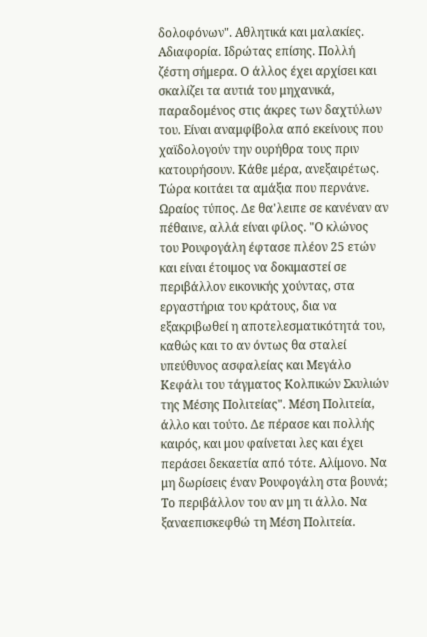δολοφόνων". Αθλητικά και μαλακίες. Αδιαφορία. Ιδρώτας επίσης. Πολλή ζέστη σήμερα. Ο άλλος έχει αρχίσει και σκαλίζει τα αυτιά του μηχανικά, παραδομένος στις άκρες των δαχτύλων του. Είναι αναμφίβολα από εκείνους που χαϊδολογούν την ουρήθρα τους πριν κατουρήσουν. Κάθε μέρα, ανεξαιρέτως. Τώρα κοιτάει τα αμάξια που περνάνε. Ωραίος τύπος. Δε θα'λειπε σε κανέναν αν πέθαινε, αλλά είναι φίλος. "Ο κλώνος του Ρουφογάλη έφτασε πλέον 25 ετών και είναι έτοιμος να δοκιμαστεί σε περιβάλλον εικονικής χούντας, στα εργαστήρια του κράτους, δια να εξακριβωθεί η αποτελεσματικότητά του, καθώς και το αν όντως θα σταλεί υπεύθυνος ασφαλείας και Μεγάλο Κεφάλι του τάγματος Κολπικών Σκυλιών της Μέσης Πολιτείας". Μέση Πολιτεία, άλλο και τούτο. Δε πέρασε και πολλής καιρός, και μου φαίνεται λες και έχει περάσει δεκαετία από τότε. Αλίμονο. Να μη δωρίσεις έναν Ρουφογάλη στα βουνά; Το περιβάλλον του αν μη τι άλλο. Να ξαναεπισκεφθώ τη Μέση Πολιτεία.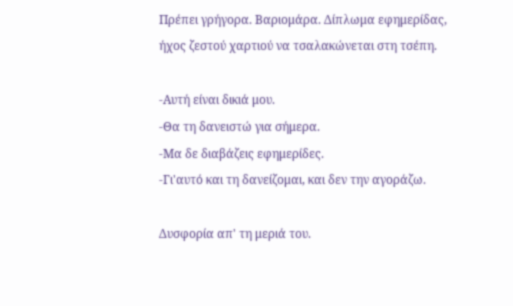Πρέπει γρήγορα. Βαριομάρα. Δίπλωμα εφημερίδας, ήχος ζεστού χαρτιού να τσαλακώνεται στη τσέπη.

-Αυτή είναι δικιά μου.
-Θα τη δανειστώ για σήμερα.
-Μα δε διαβάζεις εφημερίδες.
-Γι'αυτό και τη δανείζομαι, και δεν την αγοράζω.

Δυσφορία απ' τη μεριά του.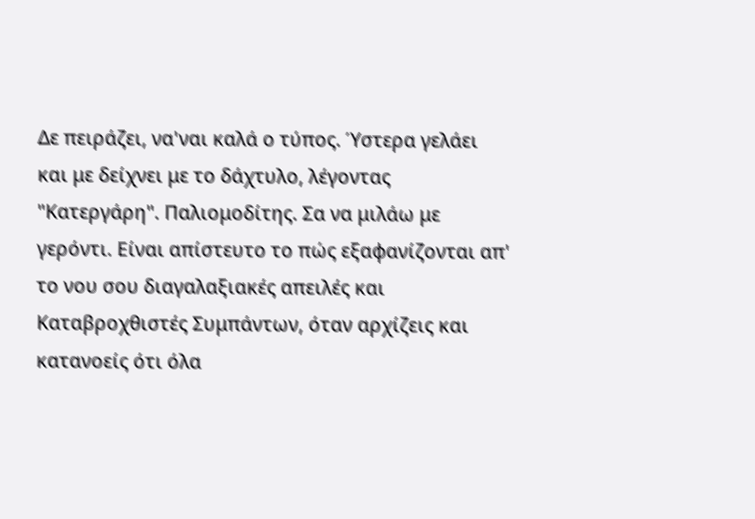Δε πειράζει, να'ναι καλά ο τύπος. Ύστερα γελάει και με δείχνει με το δάχτυλο, λέγοντας "Κατεργάρη". Παλιομοδίτης. Σα να μιλάω με γερόντι. Είναι απίστευτο το πώς εξαφανίζονται απ' το νου σου διαγαλαξιακές απειλές και Καταβροχθιστές Συμπάντων, όταν αρχίζεις και κατανοείς ότι όλα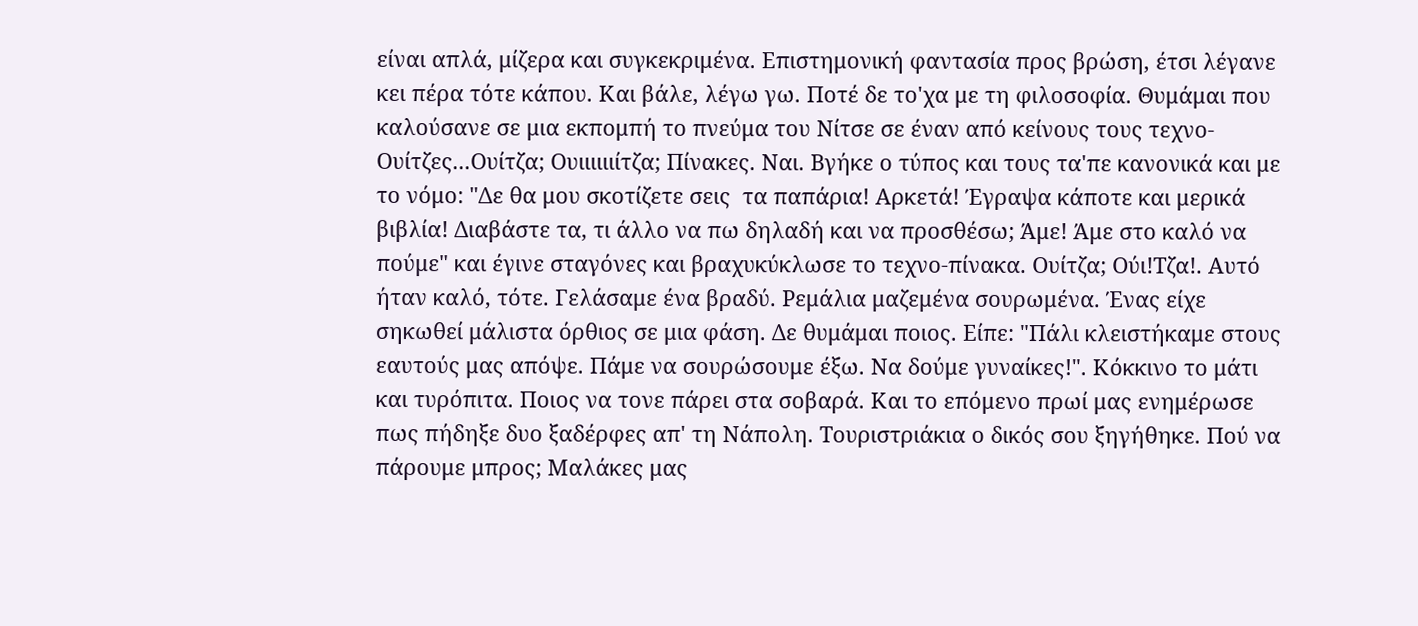είναι απλά, μίζερα και συγκεκριμένα. Επιστημονική φαντασία προς βρώση, έτσι λέγανε κει πέρα τότε κάπου. Και βάλε, λέγω γω. Ποτέ δε το'χα με τη φιλοσοφία. Θυμάμαι που καλούσανε σε μια εκπομπή το πνεύμα του Νίτσε σε έναν από κείνους τους τεχνο-Ουίτζες...Ουίτζα; Ουιιιιιιίτζα; Πίνακες. Ναι. Βγήκε ο τύπος και τους τα'πε κανονικά και με το νόμο: "Δε θα μου σκοτίζετε σεις  τα παπάρια! Αρκετά! Έγραψα κάποτε και μερικά βιβλία! Διαβάστε τα, τι άλλο να πω δηλαδή και να προσθέσω; Άμε! Άμε στο καλό να πούμε" και έγινε σταγόνες και βραχυκύκλωσε το τεχνο-πίνακα. Ουίτζα; Ούι!Τζα!. Αυτό ήταν καλό, τότε. Γελάσαμε ένα βραδύ. Ρεμάλια μαζεμένα σουρωμένα. Ένας είχε σηκωθεί μάλιστα όρθιος σε μια φάση. Δε θυμάμαι ποιος. Είπε: "Πάλι κλειστήκαμε στους εαυτούς μας απόψε. Πάμε να σουρώσουμε έξω. Να δούμε γυναίκες!". Κόκκινο το μάτι και τυρόπιτα. Ποιος να τονε πάρει στα σοβαρά. Και το επόμενο πρωί μας ενημέρωσε πως πήδηξε δυο ξαδέρφες απ' τη Νάπολη. Τουριστριάκια ο δικός σου ξηγήθηκε. Πού να πάρουμε μπρος; Μαλάκες μας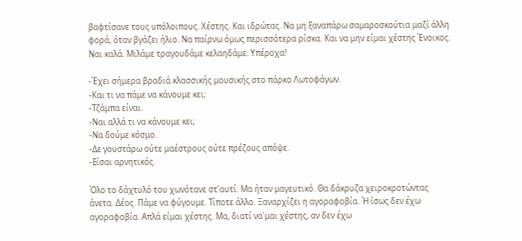βαφτίσανε τους υπόλοιπους. Χέστης. Και ιδρώτας. Να μη ξαναπάρω σαμαροσκούτια μαζί άλλη φορά, όταν βγάζει ήλιο. Να παίρνω όμως περισσότερα ρίσκα. Και να μην είμαι χέστης Ένοικος. Ναι καλά. Μιλάμε τραγουδάμε κελαηδάμε. Υπέροχα!

-Έχει σήμερα βραδιά κλασσικής μουσικής στο πάρκο Λωτοφάγων.
-Και τι να πάμε να κάνουμε κει;
-Τζάμπα είναι.
-Ναι αλλά τι να κάνουμε κει;
-Να δούμε κόσμο.
-Δε γουστάρω ούτε μαέστρους ούτε πρέζους απόψε.
-Είσαι αρνητικός.

Όλο το δάχτυλό του χωνότανε στ'αυτί. Μα ήταν μαγευτικό. Θα δάκρυζα χειροκροτώντας άνετα. Δέος. Πάμε να φύγουμε. Τίποτε άλλο. Ξαναρχίζει η αγοραφοβία. Ή ίσως δεν έχω αγοραφοβία. Απλά είμαι χέστης. Μα, διατί να'μαι χέστης, αν δεν έχω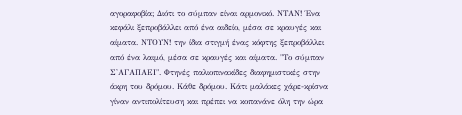αγοραφοβία; Διότι το σύμπαν είναι αρμονικό. ΝΤΑΝ! Ένα κεφάλι ξεπροβάλλει από ένα αιδείο, μέσα σε κραυγές και αίματα. ΝΤΟΥΝ! την ίδια στιγμή ένας κόφτης ξεπροβάλλει από ένα λαιμό, μέσα σε κραυγές και αίματα. "Το σύμπαν Σ'ΑΓΑΠΑΕΙ". Φτηνές παλιοπινακίδες διαφημιστικές στην άκρη του δρόμου. Κάθε δρόμου. Κάτι μαλάκες χάρε-κρίσνα γίναν αντιπολίτευση και πρέπει να κοπανάνε όλη την ώρα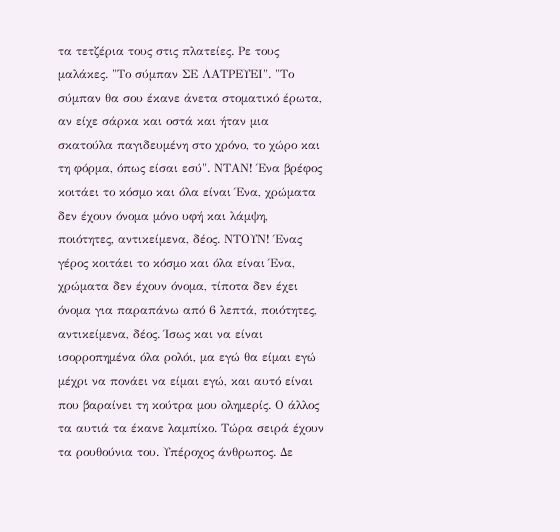τα τετζέρια τους στις πλατείες. Ρε τους μαλάκες. "Το σύμπαν ΣΕ ΛΑΤΡΕΥΕΙ". "Το σύμπαν θα σου έκανε άνετα στοματικό έρωτα, αν είχε σάρκα και οστά και ήταν μια σκατούλα παγιδευμένη στο χρόνο, το χώρο και τη φόρμα, όπως είσαι εσύ". ΝΤΑΝ! Ένα βρέφος κοιτάει το κόσμο και όλα είναι Ένα, χρώματα δεν έχουν όνομα μόνο υφή και λάμψη, ποιότητες, αντικείμενα, δέος. ΝΤΟΥΝ! Ένας γέρος κοιτάει το κόσμο και όλα είναι Ένα, χρώματα δεν έχουν όνομα, τίποτα δεν έχει όνομα για παραπάνω από 6 λεπτά, ποιότητες, αντικείμενα, δέος. Ίσως και να είναι ισορροπημένα όλα ρολόι, μα εγώ θα είμαι εγώ μέχρι να πονάει να είμαι εγώ, και αυτό είναι που βαραίνει τη κούτρα μου ολημερίς. Ο άλλος τα αυτιά τα έκανε λαμπίκο. Τώρα σειρά έχουν τα ρουθούνια του. Υπέροχος άνθρωπος. Δε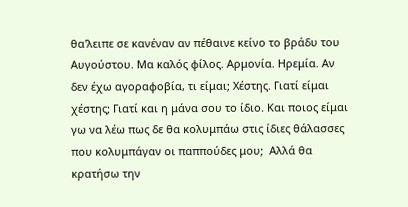θα'λειπε σε κανέναν αν πέθαινε κείνο το βράδυ του Αυγούστου. Μα καλός φίλος. Αρμονία. Ηρεμία. Αν δεν έχω αγοραφοβία, τι είμαι; Χέστης. Γιατί είμαι χέστης; Γιατί και η μάνα σου το ίδιο. Και ποιος είμαι γω να λέω πως δε θα κολυμπάω στις ίδιες θάλασσες που κολυμπάγαν οι παππούδες μου;  Αλλά θα κρατήσω την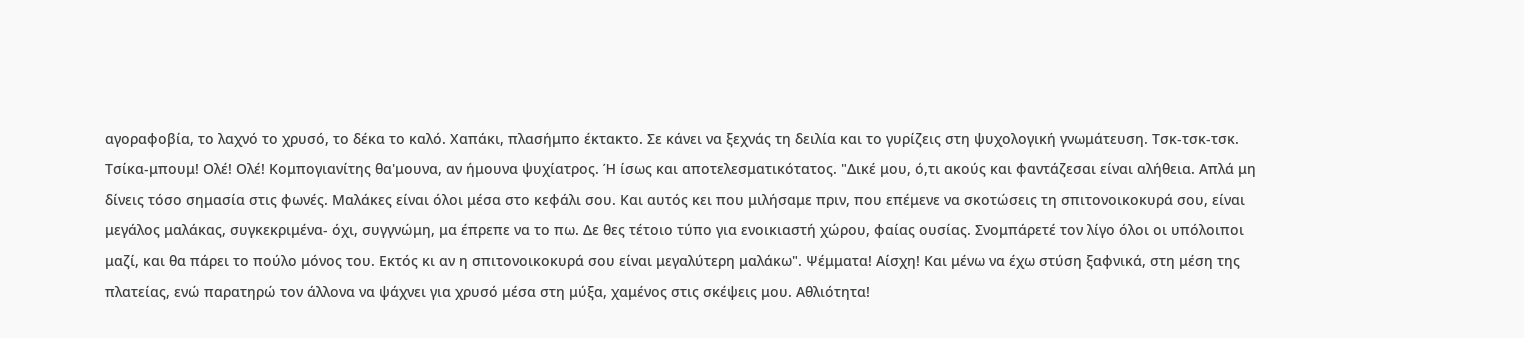αγοραφοβία, το λαχνό το χρυσό, το δέκα το καλό. Χαπάκι, πλασήμπο έκτακτο. Σε κάνει να ξεχνάς τη δειλία και το γυρίζεις στη ψυχολογική γνωμάτευση. Τσκ-τσκ-τσκ. Τσίκα-μπουμ! Ολέ! Ολέ! Κομπογιανίτης θα'μουνα, αν ήμουνα ψυχίατρος. Ή ίσως και αποτελεσματικότατος. "Δικέ μου, ό,τι ακούς και φαντάζεσαι είναι αλήθεια. Απλά μη δίνεις τόσο σημασία στις φωνές. Μαλάκες είναι όλοι μέσα στο κεφάλι σου. Και αυτός κει που μιλήσαμε πριν, που επέμενε να σκοτώσεις τη σπιτονοικοκυρά σου, είναι μεγάλος μαλάκας, συγκεκριμένα- όχι, συγγνώμη, μα έπρεπε να το πω. Δε θες τέτοιο τύπο για ενοικιαστή χώρου, φαίας ουσίας. Σνομπάρετέ τον λίγο όλοι οι υπόλοιποι μαζί, και θα πάρει το πούλο μόνος του. Εκτός κι αν η σπιτονοικοκυρά σου είναι μεγαλύτερη μαλάκω". Ψέμματα! Αίσχη! Και μένω να έχω στύση ξαφνικά, στη μέση της πλατείας, ενώ παρατηρώ τον άλλονα να ψάχνει για χρυσό μέσα στη μύξα, χαμένος στις σκέψεις μου. Αθλιότητα!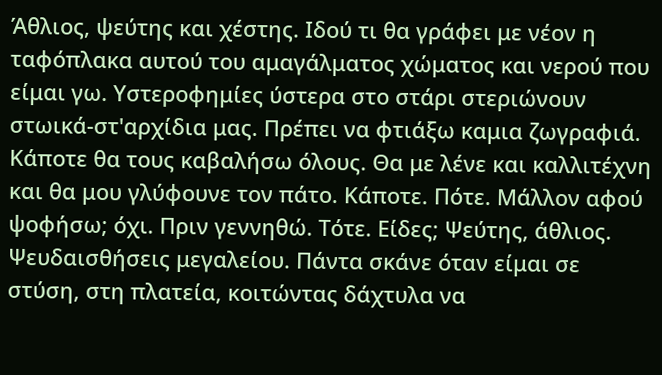Άθλιος, ψεύτης και χέστης. Ιδού τι θα γράφει με νέον η ταφόπλακα αυτού του αμαγάλματος χώματος και νερού που είμαι γω. Υστεροφημίες ύστερα στο στάρι στεριώνουν στωικά-στ'αρχίδια μας. Πρέπει να φτιάξω καμια ζωγραφιά. Κάποτε θα τους καβαλήσω όλους. Θα με λένε και καλλιτέχνη και θα μου γλύφουνε τον πάτο. Κάποτε. Πότε. Μάλλον αφού ψοφήσω; όχι. Πριν γεννηθώ. Τότε. Είδες; Ψεύτης, άθλιος. Ψευδαισθήσεις μεγαλείου. Πάντα σκάνε όταν είμαι σε στύση, στη πλατεία, κοιτώντας δάχτυλα να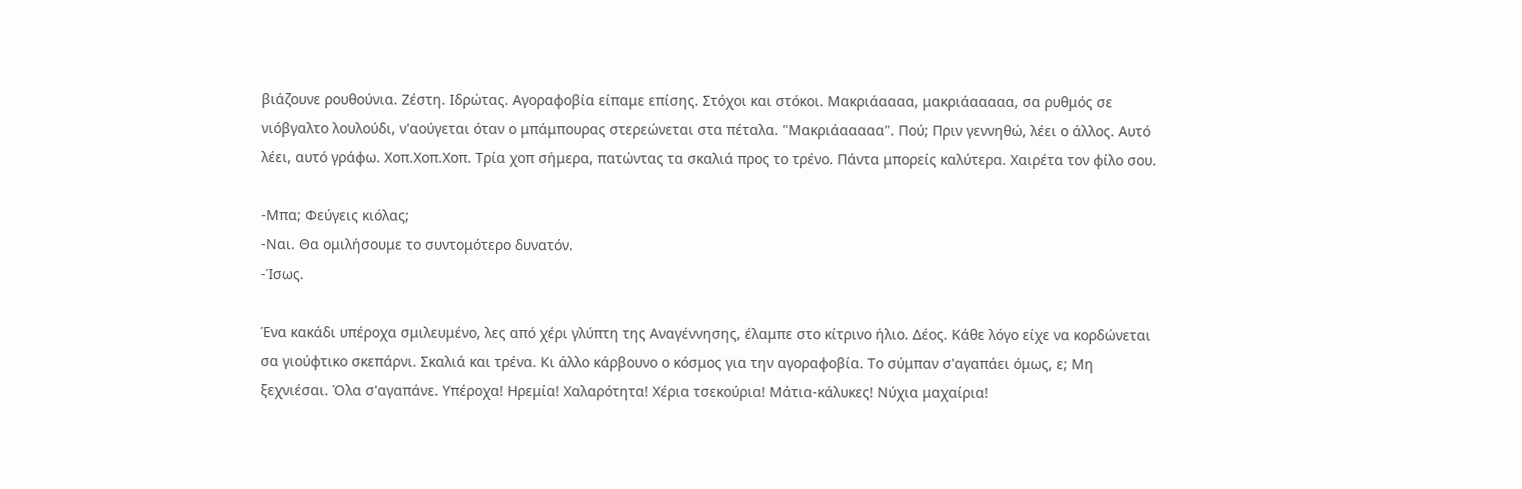βιάζουνε ρουθούνια. Ζέστη. Ιδρώτας. Αγοραφοβία είπαμε επίσης. Στόχοι και στόκοι. Μακριάαααα, μακριάααααα, σα ρυθμός σε νιόβγαλτο λουλούδι, ν'αούγεται όταν ο μπάμπουρας στερεώνεται στα πέταλα. "Μακριάααααα". Πού; Πριν γεννηθώ, λέει ο άλλος. Αυτό λέει, αυτό γράφω. Χοπ.Χοπ.Χοπ. Τρία χοπ σήμερα, πατώντας τα σκαλιά προς το τρένο. Πάντα μπορείς καλύτερα. Χαιρέτα τον φίλο σου.

-Μπα; Φεύγεις κιόλας;
-Ναι. Θα ομιλήσουμε το συντομότερο δυνατόν.
-Ίσως.

Ένα κακάδι υπέροχα σμιλευμένο, λες από χέρι γλύπτη της Αναγέννησης, έλαμπε στο κίτρινο ήλιο. Δέος. Κάθε λόγο είχε να κορδώνεται σα γιούφτικο σκεπάρνι. Σκαλιά και τρένα. Κι άλλο κάρβουνο ο κόσμος για την αγοραφοβία. Το σύμπαν σ'αγαπάει όμως, ε; Μη ξεχνιέσαι. Όλα σ'αγαπάνε. Υπέροχα! Ηρεμία! Χαλαρότητα! Χέρια τσεκούρια! Μάτια-κάλυκες! Νύχια μαχαίρια!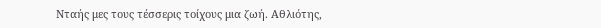Νταής μες τους τέσσερις τοίχους μια ζωή. Αθλιότης,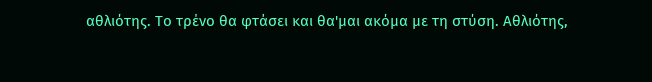αθλιότης. Το τρένο θα φτάσει και θα'μαι ακόμα με τη στύση. Αθλιότης,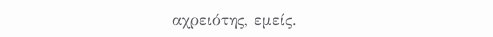αχρειότης, εμείς.